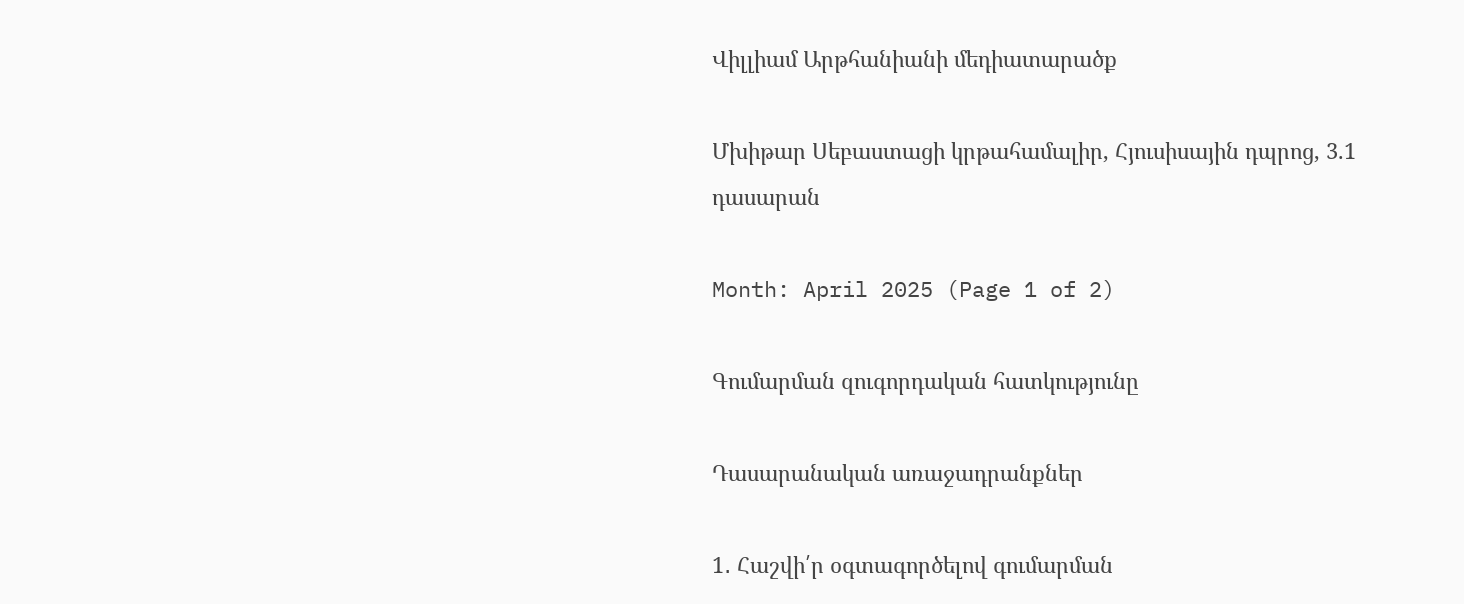Վիլլիամ Արթհանիանի մեդիատարածք

Մխիթար Սեբաստացի կրթահամալիր, Հյուսիսային դպրոց, 3.1 դասարան

Month: April 2025 (Page 1 of 2)

Գումարման զուգորդական հատկությունը

Դասարանական առաջադրանքներ

1․ Հաշվի՛ր օգտագործելով գումարման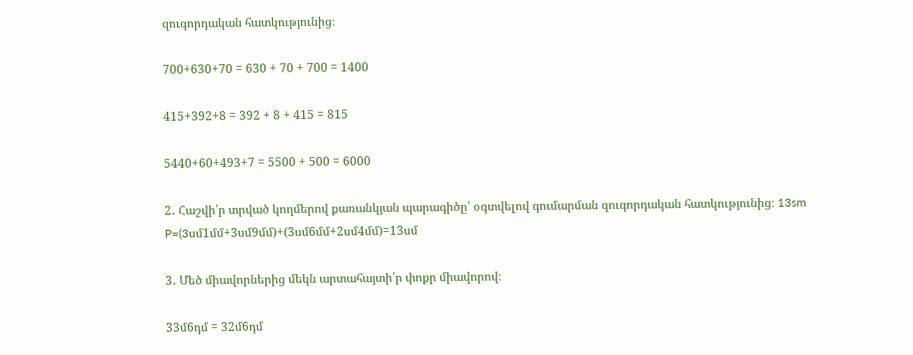զուգորդական հատկությունից։

700+630+70 = 630 + 70 + 700 = 1400

415+392+8 = 392 + 8 + 415 = 815

5440+60+493+7 = 5500 + 500 = 6000

2․ Հաշվի՛ր տրված կողմերով քառանկյան պարագիծը՝ օգտվելով գումարման զուգորդական հատկությունից։ 13sm   P=(3սմ1մմ+3սմ9մմ)+(3սմ6մմ+2սմ4մմ)=13սմ

3․ Մեծ միավորներից մեկն արտահայտի՛ր փոքր միավորով։

33մ6դմ = 32մ6դմ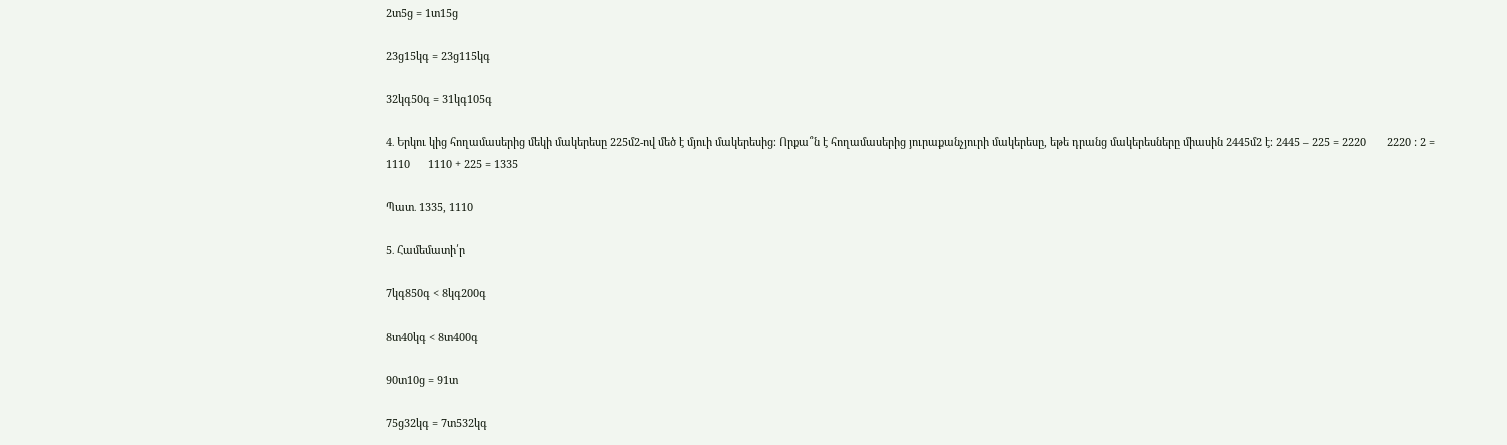2տ5ց = 1տ15ց

23ց15կգ = 23ց115կգ

32կգ50գ = 31կգ105գ

4․ Երկու կից հողամասերից մեկի մակերեսը 225մ2-ով մեծ է մյուի մակերեսից։ Որքա՞ն է հողամասերից յուրաքանչյուրի մակերեսը, եթե դրանց մակերեսները միասին 2445մ2 է։ 2445 – 225 = 2220       2220 : 2 =  1110      1110 + 225 = 1335

Պատ․ 1335, 1110

5․ Համեմատի՛ր

7կգ850գ < 8կգ200գ

8տ40կգ < 8տ400գ

90տ10ց = 91տ

75ց32կգ = 7տ532կգ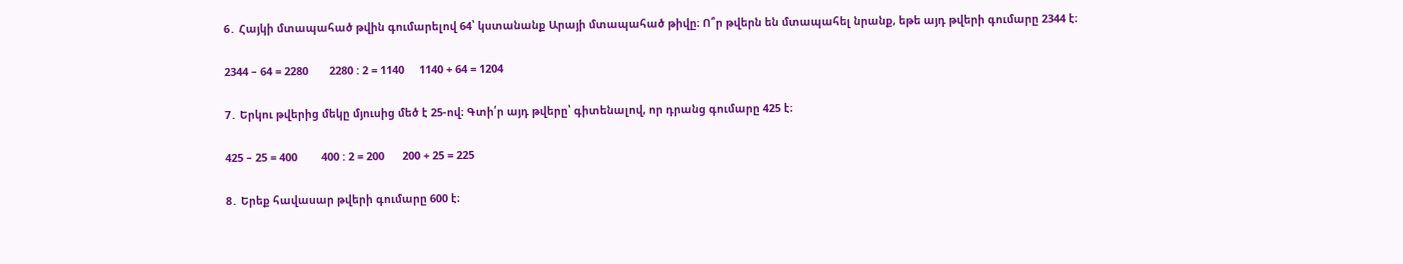6․ Հայկի մտապահած թվին գումարելով 64՝ կստանանք Արայի մտապահած թիվը։ Ո՞ր թվերն են մտապահել նրանք, եթե այդ թվերի գումարը 2344 է։

2344 – 64 = 2280       2280 : 2 = 1140     1140 + 64 = 1204

7․ Երկու թվերից մեկը մյուսից մեծ է 25-ով։ Գտի՛ր այդ թվերը՝ գիտենալով, որ դրանց գումարը 425 է։

425 – 25 = 400        400 : 2 = 200      200 + 25 = 225

8․ Երեք հավասար թվերի գումարը 600 է։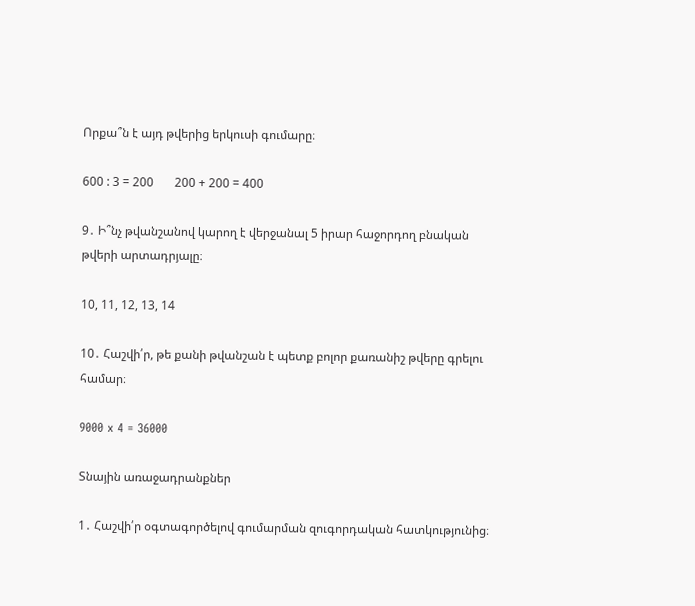Որքա՞ն է այդ թվերից երկուսի գումարը։

600 : 3 = 200       200 + 200 = 400

9․ Ի՞նչ թվանշանով կարող է վերջանալ 5 իրար հաջորդող բնական թվերի արտադրյալը։

10, 11, 12, 13, 14

10․ Հաշվի՛ր, թե քանի թվանշան է պետք բոլոր քառանիշ թվերը գրելու համար։

9000 x 4 = 36000

Տնային առաջադրանքներ

1․ Հաշվի՛ր օգտագործելով գումարման զուգորդական հատկությունից։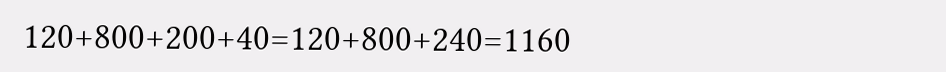120+800+200+40=120+800+240=1160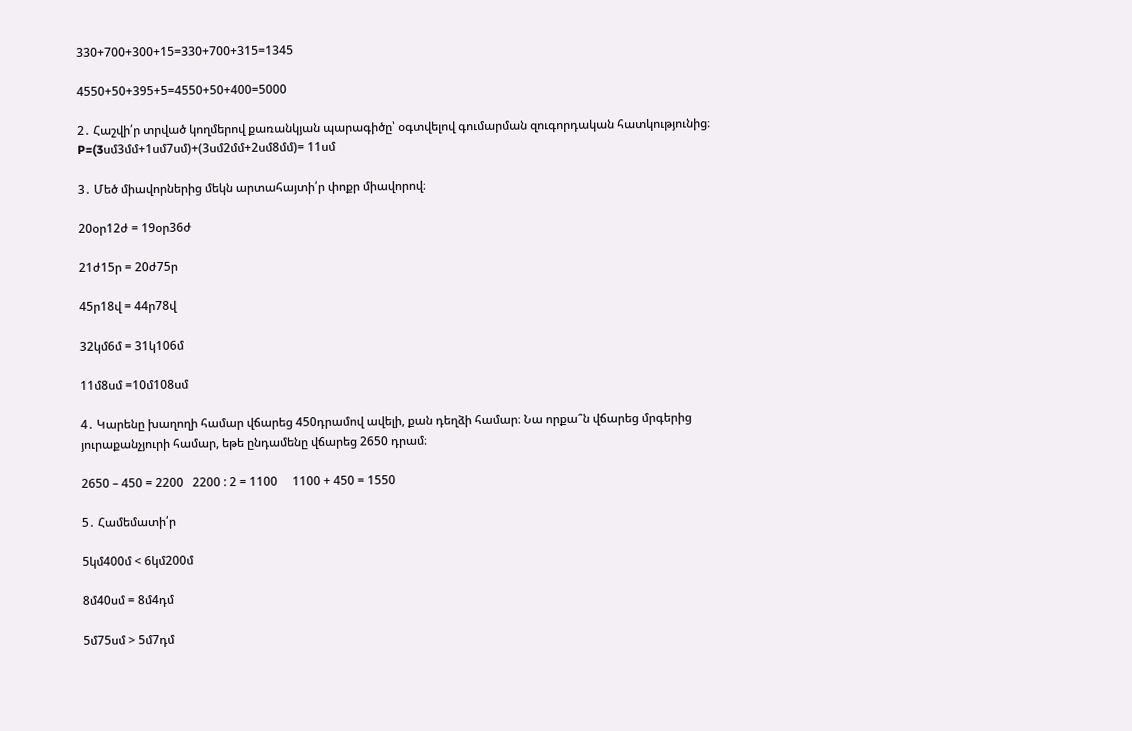330+700+300+15=330+700+315=1345

4550+50+395+5=4550+50+400=5000

2․ Հաշվի՛ր տրված կողմերով քառանկյան պարագիծը՝ օգտվելով գումարման զուգորդական հատկությունից։ P=(3սմ3մմ+1սմ7սմ)+(3սմ2մմ+2սմ8մմ)= 11սմ

3․ Մեծ միավորներից մեկն արտահայտի՛ր փոքր միավորով։

20օր12ժ = 19օր36ժ

21ժ15ր = 20ժ75ր

45ր18վ = 44ր78վ

32կմ6մ = 31կ106մ

11մ8սմ =10մ108սմ

4․ Կարենը խաղողի համար վճարեց 450դրամով ավելի, քան դեղձի համար։ Նա որքա՞ն վճարեց մրգերից յուրաքանչյուրի համար, եթե ընդամենը վճարեց 2650 դրամ։

2650 – 450 = 2200   2200 : 2 = 1100     1100 + 450 = 1550

5․ Համեմատի՛ր

5կմ400մ < 6կմ200մ

8մ40սմ = 8մ4դմ

5մ75սմ > 5մ7դմ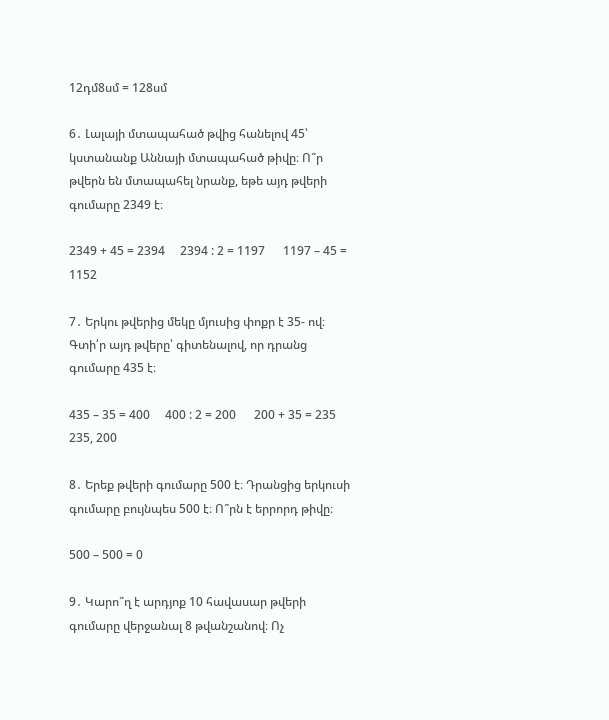12դմ8սմ = 128սմ

6․ Լալայի մտապահած թվից հանելով 45՝ կստանանք Աննայի մտապահած թիվը։ Ո՞ր թվերն են մտապահել նրանք, եթե այդ թվերի գումարը 2349 է։

2349 + 45 = 2394     2394 : 2 = 1197      1197 – 45 = 1152

7․ Երկու թվերից մեկը մյուսից փոքր է 35- ով։ Գտի՛ր այդ թվերը՝ գիտենալով, որ դրանց գումարը 435 է։

435 – 35 = 400     400 : 2 = 200      200 + 35 = 235     235, 200

8․ Երեք թվերի գումարը 500 է։ Դրանցից երկուսի գումարը բույնպես 500 է։ Ո՞րն է երրորդ թիվը։

500 – 500 = 0

9․ Կարո՞ղ է արդյոք 10 հավասար թվերի գումարը վերջանալ 8 թվանշանով։ Ոչ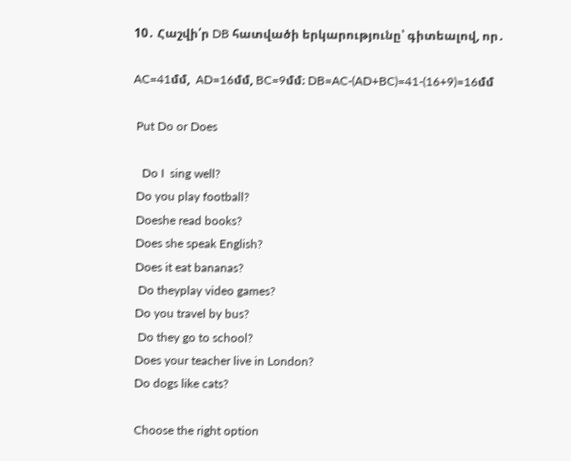10․ Հաշվի՛ր DB հատվածի երկարությունը՝ գիտեալով, որ․

AC=41մմ,  AD=16մմ, BC=9մմ։ DB=AC-(AD+BC)=41-(16+9)=16մմ

 Put Do or Does

   Do I  sing well?
 Do you play football?
 Doeshe read books?
 Does she speak English?
 Does it eat bananas?
  Do theyplay video games?
 Do you travel by bus?
  Do they go to school?
 Does your teacher live in London?
 Do dogs like cats?

 Choose the right option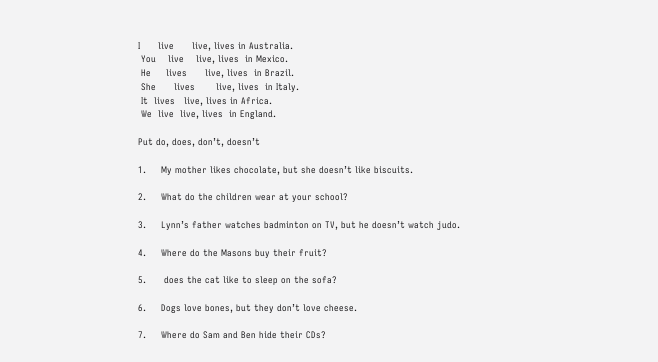I      live      live, lives in Australia.
 You    live    live, lives  in Mexico.
 He     lives      live, lives  in Brazil.
 She      lives       live, lives  in Italy.
 It  lives   live, lives in Africa.
 We  live  live, lives  in England.

Put do, does, don’t, doesn’t

1.     My mother likes chocolate, but she doesn’t like biscuits.

2.     What do the children wear at your school?

3.     Lynn’s father watches badminton on TV, but he doesn’t watch judo.

4.     Where do the Masons buy their fruit?

5.      does the cat like to sleep on the sofa?

6.     Dogs love bones, but they don’t love cheese.

7.     Where do Sam and Ben hide their CDs?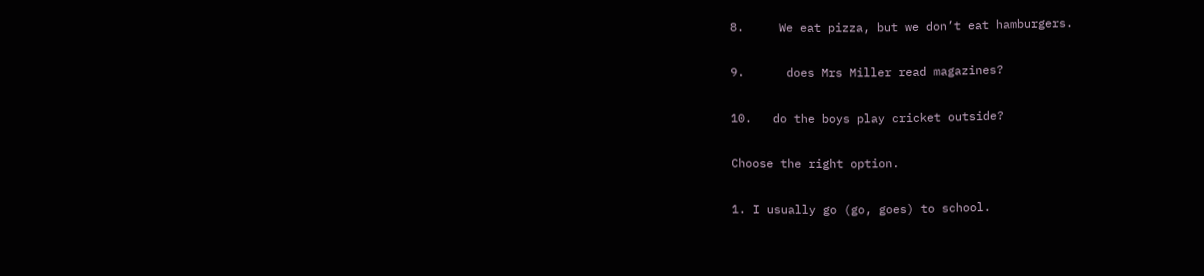8.     We eat pizza, but we don’t eat hamburgers.

9.      does Mrs Miller read magazines?

10.   do the boys play cricket outside?

Choose the right option.

1. I usually go (go, goes) to school.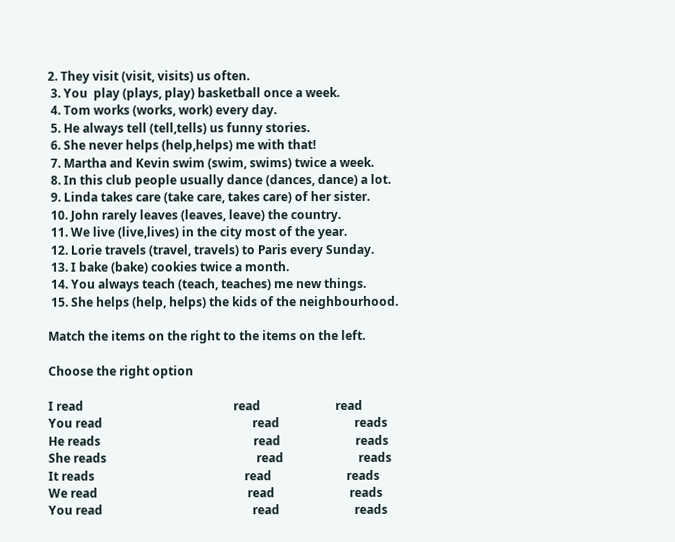2. They visit (visit, visits) us often.
 3. You  play (plays, play) basketball once a week.
 4. Tom works (works, work) every day.
 5. He always tell (tell,tells) us funny stories.
 6. She never helps (help,helps) me with that!
 7. Martha and Kevin swim (swim, swims) twice a week.
 8. In this club people usually dance (dances, dance) a lot.
 9. Linda takes care (take care, takes care) of her sister.
 10. John rarely leaves (leaves, leave) the country.
 11. We live (live,lives) in the city most of the year.
 12. Lorie travels (travel, travels) to Paris every Sunday.
 13. I bake (bake) cookies twice a month.
 14. You always teach (teach, teaches) me new things.
 15. She helps (help, helps) the kids of the neighbourhood.

Match the items on the right to the items on the left.

Choose the right option

I read                                                  read                         read
You read                                                  read                         reads
He reads                                                   read                         reads
She reads                                                  read                         reads
It reads                                                  read                         reads
We read                                                  read                         reads
You read                                                  read                         reads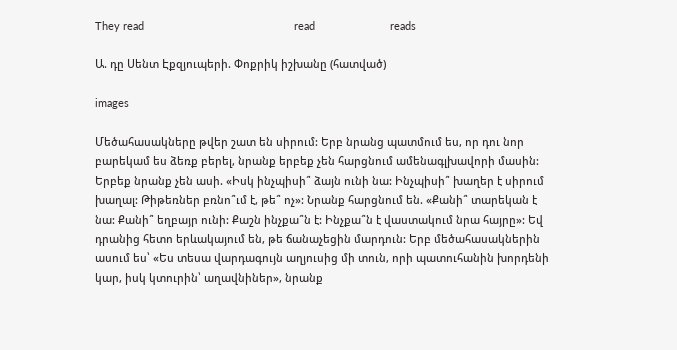They read                                                  read                         reads

Ա. դը Սենտ Էքզյուպերի. Փոքրիկ իշխանը (հատված)

images

Մեծահասակները թվեր շատ են սիրում: Երբ նրանց պատմում ես, որ դու նոր բարեկամ ես ձեռք բերել, նրանք երբեք չեն հարցնում ամենագլխավորի մասին: Երբեք նրանք չեն ասի. «Իսկ ինչպիսի՞ ձայն ունի նա: Ինչպիսի՞ խաղեր է սիրում խաղալ: Թիթեռներ բռնո՞ւմ է, թե՞ ոչ»: Նրանք հարցնում են. «Քանի՞ տարեկան է նա: Քանի՞ եղբայր ունի: Քաշն ինչքա՞ն է: Ինչքա՞ն է վաստակում նրա հայրը»: Եվ դրանից հետո երևակայում են, թե ճանաչեցին մարդուն: Երբ մեծահասակներին ասում ես՝ «Ես տեսա վարդագույն աղյուսից մի տուն, որի պատուհանին խորդենի կար, իսկ կտուրին՝ աղավնիներ», նրանք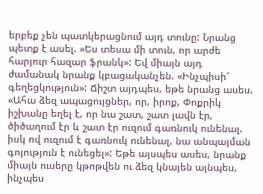երբեք չեն պատկերացնում այդ տունը: Նրանց պետք է ասել. «Ես տեսա մի տուն, որ արժե հարյուր հազար ֆրանկ»: Եվ միայն այդ ժամանակ նրանք կբացականչեն. «Ինչպիսի՜ գեղեցկություն»: Ճիշտ այդպես, եթե նրանց ասես. «Ահա ձեզ ապացույցներ, որ, իրոք, Փոքրիկ իշխանը եղել է, որ նա շատ, շատ լավն էր, ծիծաղում էր և շատ էր ուզում գառնուկ ունենալ. իսկ ով ուզում է գառնուկ ունենալ, նա անպայման գոյություն է ունեցել»: Եթե այսպես ասես, նրանք միայն ուսերը կթոթվեն ու ձեզ կնայեն այնպես, ինչպես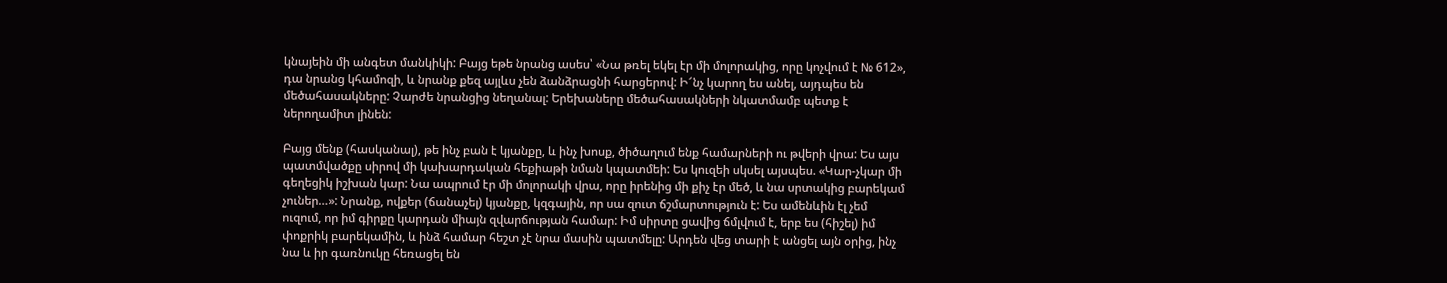կնայեին մի անգետ մանկիկի: Բայց եթե նրանց ասես՝ «Նա թռել եկել էր մի մոլորակից, որը կոչվում է № 612», դա նրանց կհամոզի, և նրանք քեզ այլևս չեն ձանձրացնի հարցերով: Ի՜նչ կարող ես անել, այդպես են մեծահասակները: Չարժե նրանցից նեղանալ: Երեխաները մեծահասակների նկատմամբ պետք է ներողամիտ լինեն:

Բայց մենք (հասկանալ), թե ինչ բան է կյանքը, և ինչ խոսք, ծիծաղում ենք համարների ու թվերի վրա: Ես այս պատմվածքը սիրով մի կախարդական հեքիաթի նման կպատմեի: Ես կուզեի սկսել այսպես. «Կար-չկար մի գեղեցիկ իշխան կար: Նա ապրում էր մի մոլորակի վրա, որը իրենից մի քիչ էր մեծ, և նա սրտակից բարեկամ չուներ…»: Նրանք, ովքեր (ճանաչել) կյանքը, կզգային, որ սա զուտ ճշմարտություն է: Ես ամենևին էլ չեմ ուզում, որ իմ գիրքը կարդան միայն զվարճության համար: Իմ սիրտը ցավից ճմլվում է, երբ ես (հիշել) իմ փոքրիկ բարեկամին, և ինձ համար հեշտ չէ նրա մասին պատմելը: Արդեն վեց տարի է անցել այն օրից, ինչ նա և իր գառնուկը հեռացել են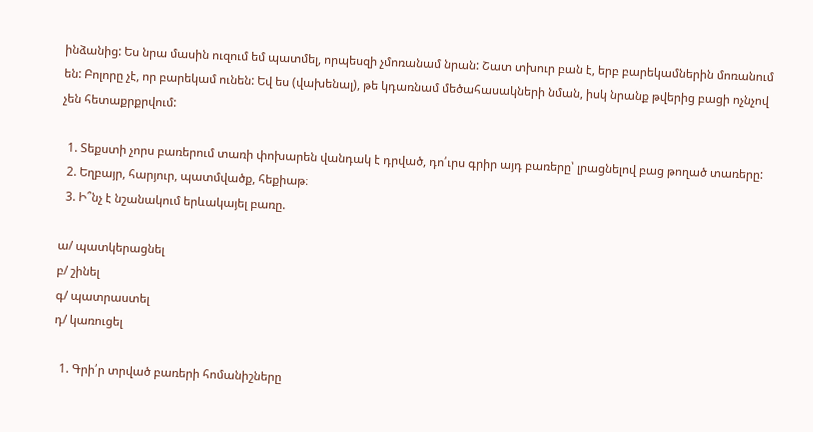ինձանից: Ես նրա մասին ուզում եմ պատմել, որպեսզի չմոռանամ նրան: Շատ տխուր բան է, երբ բարեկամներին մոռանում են: Բոլորը չէ, որ բարեկամ ունեն: Եվ ես (վախենալ), թե կդառնամ մեծահասակների նման, իսկ նրանք թվերից բացի ոչնչով չեն հետաքրքրվում:

  1. Տեքստի չորս բառերում տառի փոխարեն վանդակ է դրված, դո՛ւրս գրիր այդ բառերը՝ լրացնելով բաց թողած տառերը:
  2. Եղբայր, հարյուր, պատմվածք, հեքիաթ։
  3. Ի՞նչ է նշանակում երևակայել բառը.

ա/ պատկերացնել
բ/ շինել
գ/ պատրաստել
դ/ կառուցել

  1. Գրի՛ր տրված բառերի հոմանիշները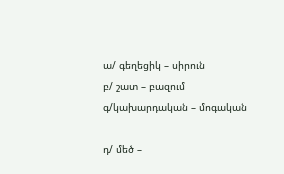ա/ գեղեցիկ – սիրուն
բ/ շատ – բազում
գ/կախարդական – մոգական

դ/ մեծ –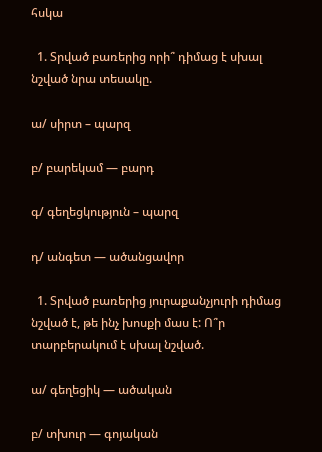հսկա

  1. Տրված բառերից որի՞ դիմաց է սխալ նշված նրա տեսակը.

ա/ սիրտ – պարզ

բ/ բարեկամ — բարդ

գ/ գեղեցկություն – պարզ

դ/ անգետ — ածանցավոր

  1. Տրված բառերից յուրաքանչյուրի դիմաց նշված է, թե ինչ խոսքի մաս է: Ո՞ր տարբերակում է սխալ նշված.

ա/ գեղեցիկ — ածական

բ/ տխուր — գոյական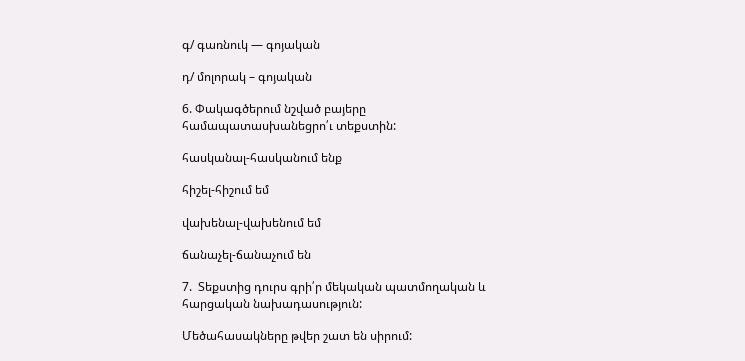գ/ գառնուկ — գոյական

դ/ մոլորակ – գոյական

6. Փակագծերում նշված բայերը համապատասխանեցրո՛ւ տեքստին:

հասկանալ-հասկանում ենք

հիշել-հիշում եմ

վախենալ-վախենում եմ

ճանաչել-ճանաչում են

7.  Տեքստից դուրս գրի՛ր մեկական պատմողական և հարցական նախադասություն:

Մեծահասակները թվեր շատ են սիրում: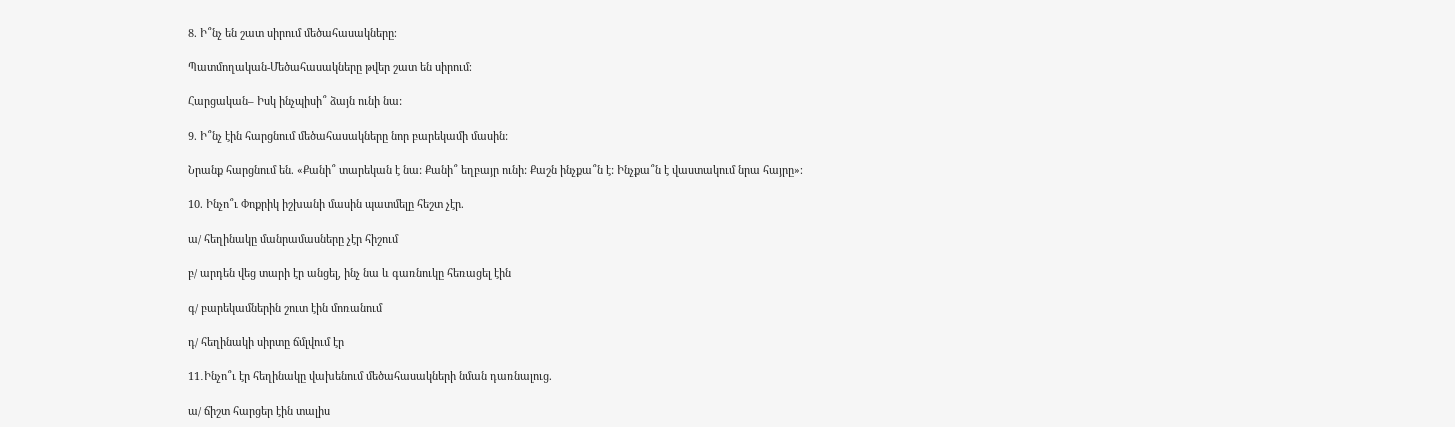8. Ի՞նչ են շատ սիրում մեծահասակները։

Պատմողական-Մեծահասակները թվեր շատ են սիրում։

Հարցական– Իսկ ինչպիսի՞ ձայն ունի նա:

9. Ի՞նչ էին հարցնում մեծահասակները նոր բարեկամի մասին:

Նրանք հարցնում են. «Քանի՞ տարեկան է նա: Քանի՞ եղբայր ունի: Քաշն ինչքա՞ն է: Ինչքա՞ն է վաստակում նրա հայրը»։

10. Ինչո՞ւ Փոքրիկ իշխանի մասին պատմելը հեշտ չէր.

ա/ հեղինակը մանրամասները չէր հիշում

բ/ արդեն վեց տարի էր անցել, ինչ նա և գառնուկը հեռացել էին

գ/ բարեկամներին շուտ էին մոռանում

դ/ հեղինակի սիրտը ճմլվում էր

11․Ինչո՞ւ էր հեղինակը վախենում մեծահասակների նման դառնալուց.

ա/ ճիշտ հարցեր էին տալիս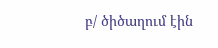բ/ ծիծաղում էին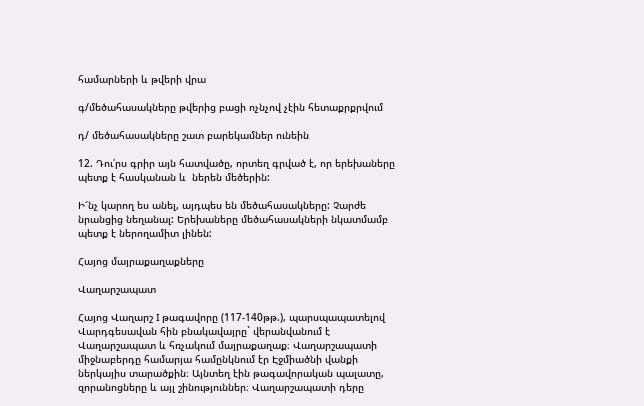համարների և թվերի վրա

գ/մեծահասակները թվերից բացի ոչնչով չէին հետաքրքրվում

դ/ մեծահասակները շատ բարեկամներ ունեին

12. Դու՛րս գրիր այն հատվածը, որտեղ գրված է, որ երեխաները պետք է հասկանան և  ներեն մեծերին:

Ի՜նչ կարող ես անել, այդպես են մեծահասակները: Չարժե նրանցից նեղանալ: Երեխաները մեծահասակների նկատմամբ պետք է ներողամիտ լինեն:

Հայոց մայրաքաղաքները

Վաղարշապատ

Հայոց Վաղարշ I թագավորը (117-140թթ.), պարսպապատելով Վարդգեսավան հին բնակավայրը` վերանվանում է Վաղարշապատ և հռչակում մայրաքաղաք։ Վաղարշապատի միջնաբերդը համարյա համընկնում էր Էջմիածնի վանքի ներկայիս տարածքին։ Այնտեղ էին թագավորական պալատը, զորանոցները և այլ շինություններ։ Վաղարշապատի դերը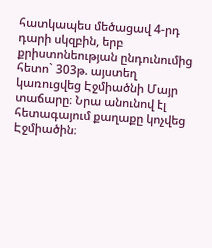հատկապես մեծացավ 4-րդ դարի սկզբին, երբ քրիստոնեության ընդունումից հետո` 303թ. այստեղ կառուցվեց Էջմիածնի Մայր տաճարը։ Նրա անունով էլ հետագայում քաղաքը կոչվեց Էջմիածին։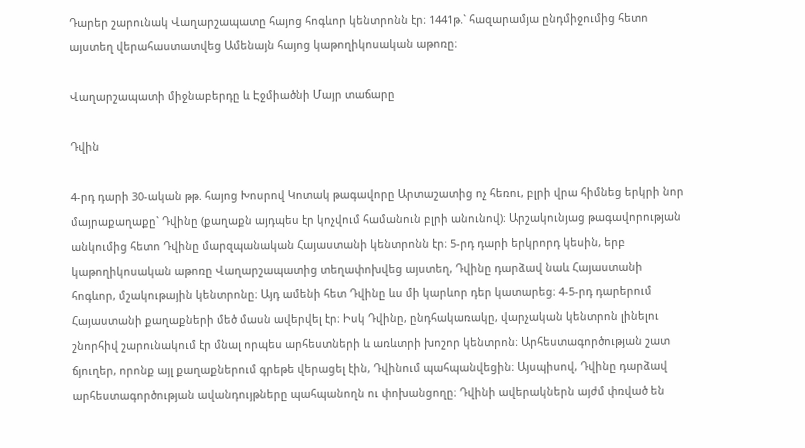Դարեր շարունակ Վաղարշապատը հայոց հոգևոր կենտրոնն էր։ 1441թ.` հազարամյա ընդմիջումից հետո այստեղ վերահաստատվեց Ամենայն հայոց կաթողիկոսական աթոռը։

Վաղարշապատի միջնաբերդը և Էջմիածնի Մայր տաճարը

Դվին

4-րդ դարի 30-ական թթ. հայոց Խոսրով Կոտակ թագավորը Արտաշատից ոչ հեռու, բլրի վրա հիմնեց երկրի նոր մայրաքաղաքը` Դվինը (քաղաքն այդպես էր կոչվում համանուն բլրի անունով)։ Արշակունյաց թագավորության անկումից հետո Դվինը մարզպանական Հայաստանի կենտրոնն էր։ 5-րդ դարի երկրորդ կեսին, երբ կաթողիկոսական աթոռը Վաղարշապատից տեղափոխվեց այստեղ, Դվինը դարձավ նաև Հայաստանի հոգևոր, մշակութային կենտրոնը։ Այդ ամենի հետ Դվինը ևս մի կարևոր դեր կատարեց։ 4-5-րդ դարերում Հայաստանի քաղաքների մեծ մասն ավերվել էր։ Իսկ Դվինը, ընդհակառակը, վարչական կենտրոն լինելու շնորհիվ շարունակում էր մնալ որպես արհեստների և առևտրի խոշոր կենտրոն։ Արհեստագործության շատ ճյուղեր, որոնք այլ քաղաքներում գրեթե վերացել էին, Դվինում պահպանվեցին։ Այսպիսով, Դվինը դարձավ արհեստագործության ավանդույթները պահպանողն ու փոխանցողը։ Դվինի ավերակներն այժմ փռված են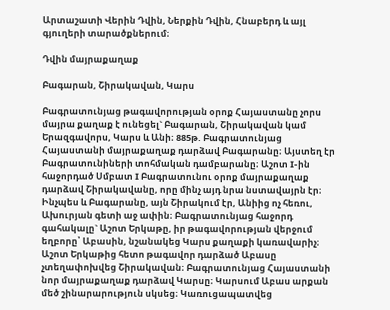Արտաշատի Վերին Դվին, Ներքին Դվին, Հնաբերդ և այլ գյուղերի տարածքներում։

Դվին մայրաքաղաք

Բագարան, Շիրակավան, Կարս

Բագրատունյաց թագավորության օրոք Հայաստանը չորս մայրա քաղաք է ունեցել` Բագարան, Շիրակավան կամ Երազգավորս, Կարս և Անի։ 885թ. Բագրատունյաց Հայաստանի մայրաքաղաք դարձավ Բագարանը։ Այստեղ էր Բագրատունիների տոհմական դամբարանը։ Աշոտ I-ին հաջորդած Սմբատ I Բագրատունու օրոք մայրաքաղաք դարձավ Շիրակավանը, որը մինչ այդ նրա նստավայրն էր։ Ինչպես և Բագարանը, այն Շիրակում էր, Անիից ոչ հեռու, Ախուրյան գետի աջ ափին։ Բագրատունյաց հաջորդ գահակալը` Աշոտ Երկաթը, իր թագավորության վերջում եղբորը՝ Աբասին, նշանակեց Կարս քաղաքի կառավարիչ։ Աշոտ Երկաթից հետո թագավոր դարձած Աբասը չտեղափոխվեց Շիրակավան։ Բագրատունյաց Հայաստանի նոր մայրաքաղաք դարձավ Կարսը։ Կարսում Աբաս արքան մեծ շինարարություն սկսեց։ Կառուցապատվեց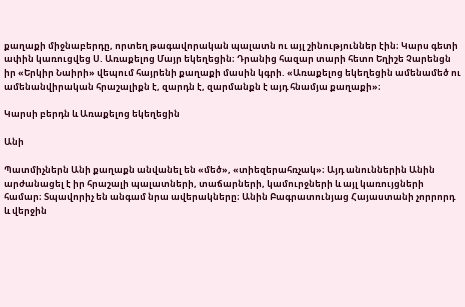քաղաքի միջնաբերդը, որտեղ թագավորական պալատն ու այլ շինություններ էին։ Կարս գետի ափին կառուցվեց Ս. Առաքելոց Մայր եկեղեցին։ Դրանից հազար տարի հետո Եղիշե Չարենցն իր «Երկիր Նաիրի» վեպում հայրենի քաղաքի մասին կգրի. «Առաքելոց եկեղեցին ամենամեծ ու ամենանվիրական հրաշալիքն է, զարդն է, զարմանքն է այդ հնամյա քաղաքի»։

Կարսի բերդն և Առաքելոց եկեղեցին

Անի

Պատմիչներն Անի քաղաքն անվանել են «մեծ», «տիեզերահռչակ»։ Այդ անուններին Անին արժանացել է իր հրաշալի պալատների, տաճարների, կամուրջների և այլ կառույցների համար։ Տպավորիչ են անգամ նրա ավերակները։ Անին Բագրատունյաց Հայաստանի չորրորդ և վերջին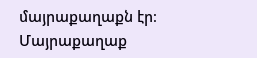մայրաքաղաքն էր։ Մայրաքաղաք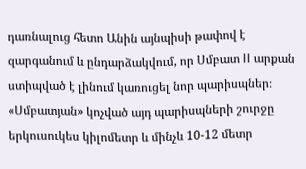դառնալուց հետո Անին այնպիսի թափով է զարգանում և ընդարձակվում, որ Սմբատ II արքան ստիպված է լինում կառուցել նոր պարիսպներ։ «Սմբատյան» կոչված այդ պարիսպների շուրջը երկուսուկես կիլոմետր և մինչև 10-12 մետր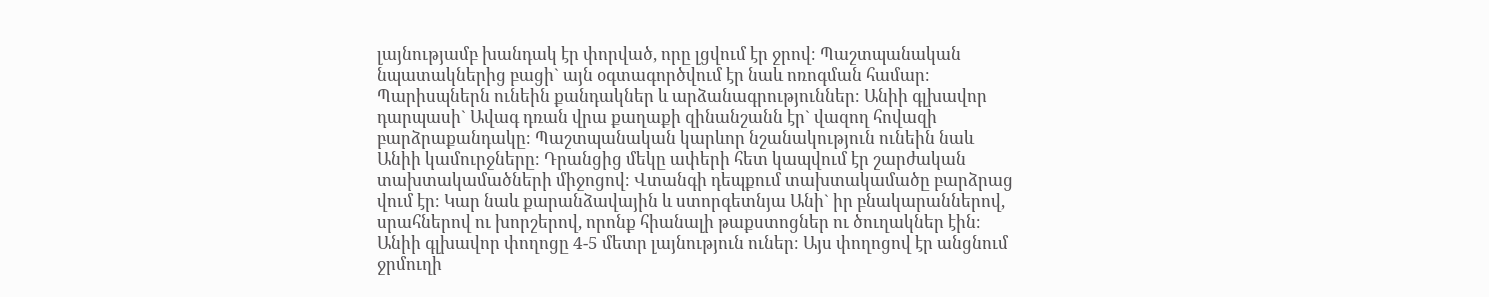լայնությամբ խանդակ էր փորված, որը լցվում էր ջրով։ Պաշտպանական նպատակներից բացի` այն օգտագործվում էր նաև ոռոգման համար։ Պարիսպներն ունեին քանդակներ և արձանագրություններ։ Անիի գլխավոր դարպասի` Ավագ դռան վրա քաղաքի զինանշանն էր` վազող հովազի բարձրաքանդակը։ Պաշտպանական կարևոր նշանակություն ունեին նաև Անիի կամուրջները։ Դրանցից մեկը ափերի հետ կապվում էր շարժական տախտակամածների միջոցով։ Վտանգի դեպքում տախտակամածը բարձրաց վում էր։ Կար նաև քարանձավային և ստորգետնյա Անի` իր բնակարաններով, սրահներով ու խորշերով, որոնք հիանալի թաքստոցներ ու ծուղակներ էին։ Անիի գլխավոր փողոցը 4-5 մետր լայնություն ուներ։ Այս փողոցով էր անցնում ջրմուղի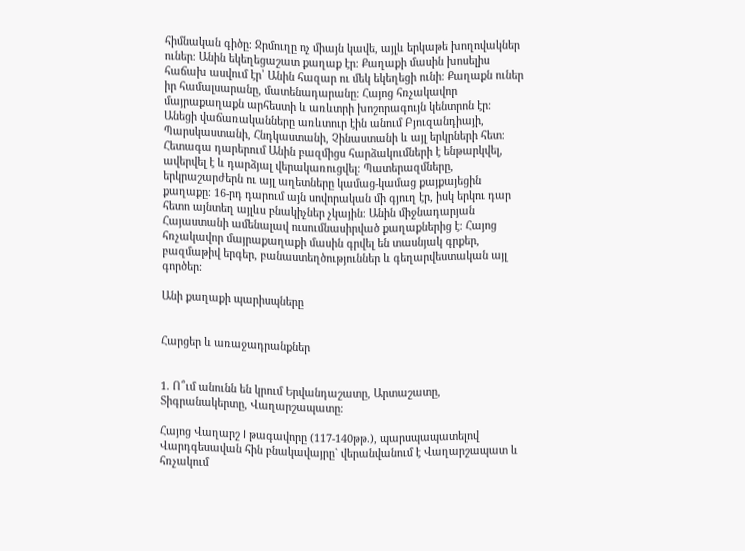հիմնական գիծը։ Ջրմուղը ոչ միայն կավե, այլև երկաթե խողովակներ ուներ։ Անին եկեղեցաշատ քաղաք էր։ Քաղաքի մասին խոսելիս հաճախ ասվում էր՝ Անին հազար ու մեկ եկեղեցի ունի։ Քաղաքն ուներ իր համալսարանը, մատենադարանը։ Հայոց հռչակավոր մայրաքաղաքն արհեստի և առևտրի խոշորագույն կենտրոն էր։ Անեցի վաճառականները առևտուր էին անում Բյուզանդիայի, Պարսկաստանի, Հնդկաստանի, Չինաստանի և այլ երկրների հետ։ Հետագա դարերում Անին բազմիցս հարձակումների է ենթարկվել, ավերվել է և դարձյալ վերակառուցվել։ Պատերազմները, երկրաշարժերն ու այլ աղետները կամաց-կամաց քայքայեցին քաղաքը։ 16-րդ դարում այն սովորական մի գյուղ էր, իսկ երկու դար հետո այնտեղ այլևս բնակիչներ չկային։ Անին միջնադարյան Հայաստանի ամենալավ ուսումնասիրված քաղաքներից է։ Հայոց հռչակավոր մայրաքաղաքի մասին գրվել են տասնյակ գրքեր, բազմաթիվ երգեր, բանաստեղծություններ և գեղարվեստական այլ գործեր։

Անի քաղաքի պարիսպները


Հարցեր և առաջադրանքներ


1. Ո՞ւմ անունն են կրում Երվանդաշատը, Արտաշատը, Տիգրանակերտը, Վաղարշապատը։

Հայոց Վաղարշ I թագավորը (117-140թթ.), պարսպապատելով Վարդգեսավան հին բնակավայրը` վերանվանում է Վաղարշապատ և հռչակում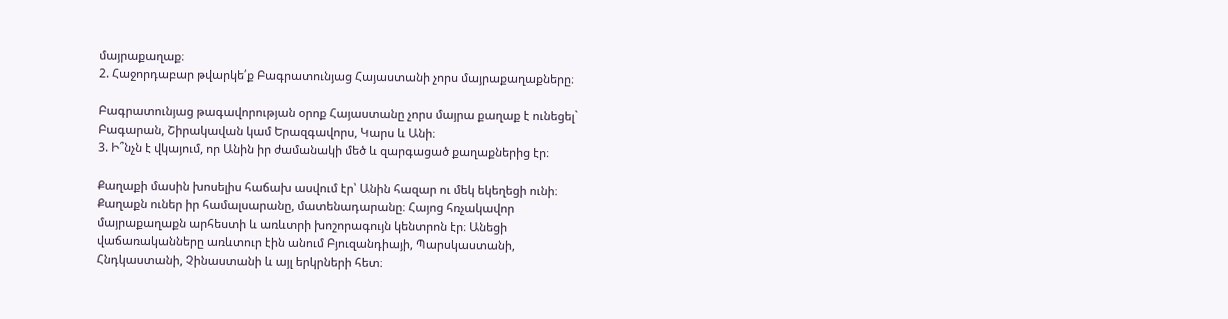մայրաքաղաք։
2. Հաջորդաբար թվարկե՛ք Բագրատունյաց Հայաստանի չորս մայրաքաղաքները։

Բագրատունյաց թագավորության օրոք Հայաստանը չորս մայրա քաղաք է ունեցել` Բագարան, Շիրակավան կամ Երազգավորս, Կարս և Անի։
3. Ի՞նչն է վկայում, որ Անին իր ժամանակի մեծ և զարգացած քաղաքներից էր։

Քաղաքի մասին խոսելիս հաճախ ասվում էր՝ Անին հազար ու մեկ եկեղեցի ունի։ Քաղաքն ուներ իր համալսարանը, մատենադարանը։ Հայոց հռչակավոր մայրաքաղաքն արհեստի և առևտրի խոշորագույն կենտրոն էր։ Անեցի վաճառականները առևտուր էին անում Բյուզանդիայի, Պարսկաստանի, Հնդկաստանի, Չինաստանի և այլ երկրների հետ։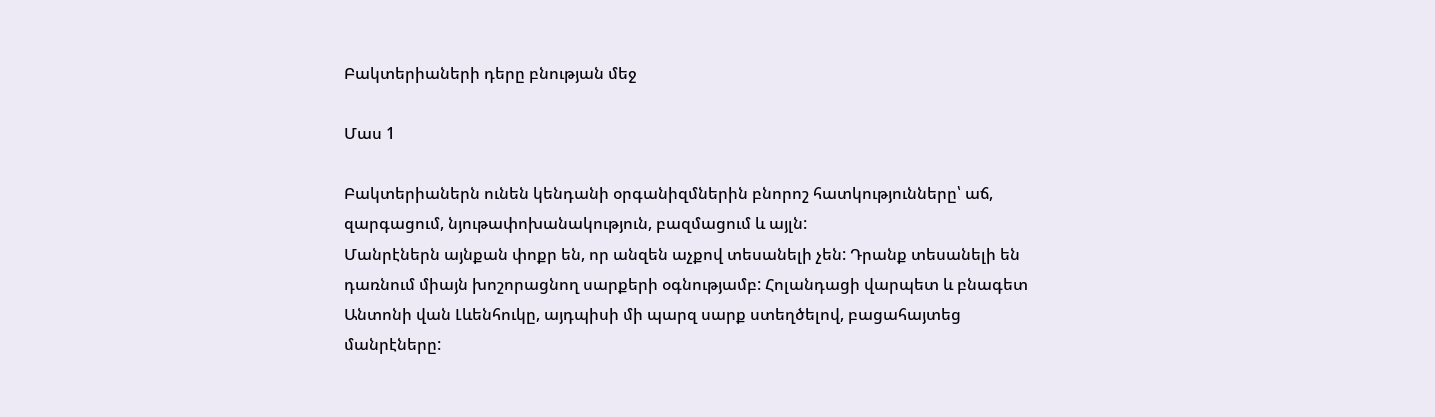Բակտերիաների դերը բնության մեջ

Մաս 1

Բակտերիաներն ունեն կենդանի օրգանիզմներին բնորոշ հատկությունները՝ աճ, զարգացում, նյութափոխանակություն, բազմացում և այլն:
Մանրէներն այնքան փոքր են, որ անզեն աչքով տեսանելի չեն: Դրանք տեսանելի են դառնում միայն խոշորացնող սարքերի օգնությամբ: Հոլանդացի վարպետ և բնագետ Անտոնի վան Լևենհուկը, այդպիսի մի պարզ սարք ստեղծելով, բացահայտեց մանրէները: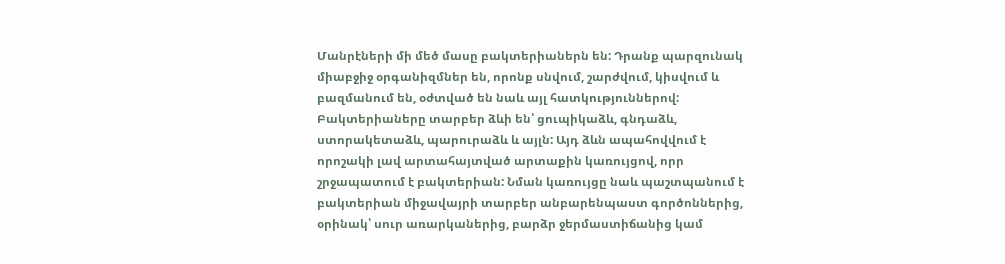Մանրէների մի մեծ մասը բակտերիաներն են: Դրանք պարզունակ միաբջիջ օրգանիզմներ են, որոնք սնվում, շարժվում, կիսվում և բազմանում են, օժտված են նաև այլ հատկություններով:  Բակտերիաները տարբեր ձևի են՝ ցուպիկաձև, գնդաձև, ստորակետաձև, պարուրաձև և այլն: Այդ ձևն ապահովվում է որոշակի լավ արտահայտված արտաքին կառույցով, որր շրջապատում է բակտերիան: Նման կառույցը նաև պաշտպանում է բակտերիան միջավայրի տարբեր անբարենպաստ գործոններից, օրինակ՝ սուր առարկաներից, բարձր ջերմաստիճանից կամ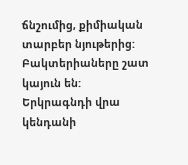ճնշումից, քիմիական տարբեր նյութերից: Բակտերիաները շատ կայուն են:
Երկրագնդի վրա կենդանի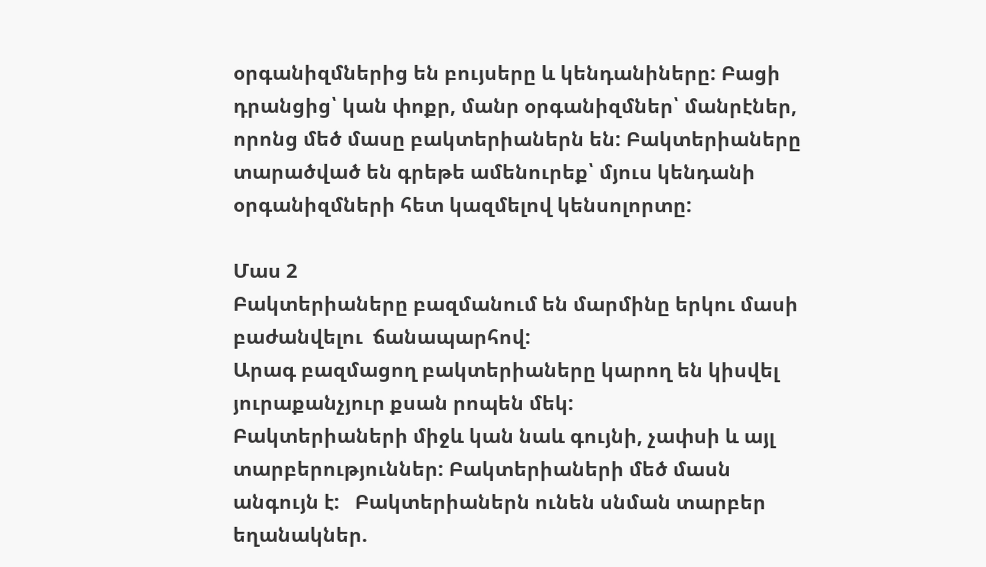օրգանիզմներից են բույսերը և կենդանիները: Բացի դրանցից՝ կան փոքր, մանր օրգանիզմներ՝ մանրէներ, որոնց մեծ մասը բակտերիաներն են: Բակտերիաները  տարածված են գրեթե ամենուրեք՝ մյուս կենդանի օրգանիզմների հետ կազմելով կենսոլորտը:

Մաս 2
Բակտերիաները բազմանում են մարմինը երկու մասի բաժանվելու  ճանապարհով:
Արագ բազմացող բակտերիաները կարող են կիսվել յուրաքանչյուր քսան րոպեն մեկ:
Բակտերիաների միջև կան նաև գույնի, չափսի և այլ տարբերություններ: Բակտերիաների մեծ մասն անգույն է:   Բակտերիաներն ունեն սնման տարբեր եղանակներ.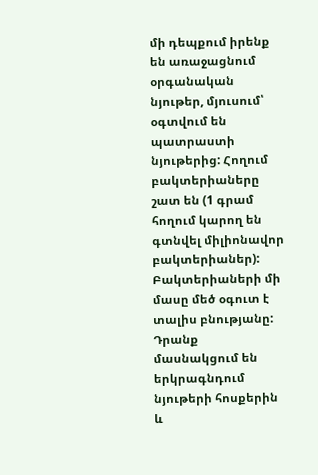մի դեպքում իրենք են առաջացնում օրգանական նյութեր, մյուսում՝ օգտվում են պատրաստի նյութերից: Հողում բակտերիաները շատ են (1 գրամ հողում կարող են գտնվել միլիոնավոր բակտերիաներ):
Բակտերիաների մի մասը մեծ օգուտ է տալիս բնությանը: Դրանք մասնակցում են երկրագնդում նյութերի հոսքերին և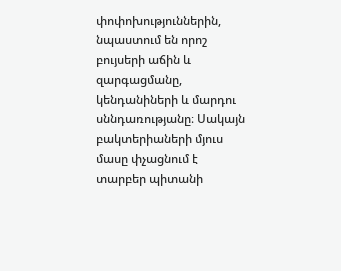փոփոխություններին, նպաստում են որոշ բույսերի աճին և զարգացմանը, կենդանիների և մարդու սննդառությանը։ Սակայն բակտերիաների մյուս մասը փչացնում է տարբեր պիտանի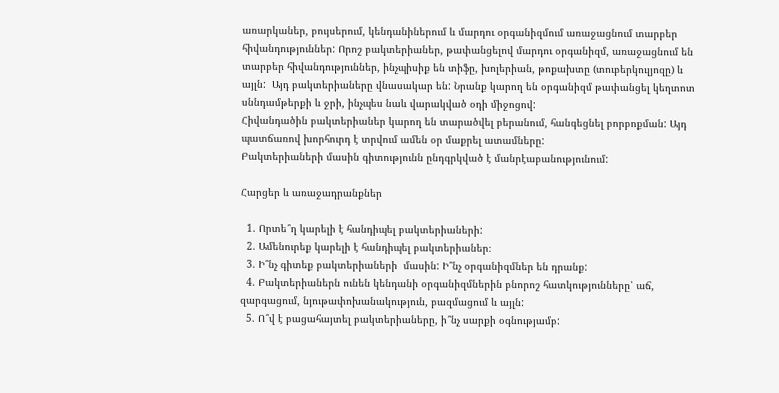առարկաներ, բույսերում, կենդանիներում և մարդու օրգանիզմում առաջացնում տարբեր հիվանդություններ: Որոշ բակտերիաներ, թափանցելով մարդու օրգանիզմ, առաջացնում են տարբեր հիվանդություններ, ինչպիսիք են տիֆը, խոլերիան, թոքախտը (տուբերկուլյոզը) և այլն:  Այդ բակտերիաները վնասակար են: Նրանք կարող են օրգանիզմ թափանցել կեղտոտ սննդամթերքի և ջրի, ինչպես նաև վարակված օդի միջոցով:
Հիվանդածին բակտերիաներ կարող են տարածվել բերանում, հանգեցնել բորբոքման: Այդ պատճառով խորհուրդ է տրվում ամեն օր մաքրել ատամները:
Բակտերիաների մասին գիտությունն ընդգրկված է մանրէաբանությունում:

Հարցեր և առաջադրանքներ

  1. Որտե՞ղ կարելի է հանդիպել բակտերիաների:
  2. Ամենուրեք կարելի է հանդիպել բակտերիաներ։
  3. Ի՞նչ գիտեք բակտերիաների  մասին: Ի՞նչ օրգանիզմներ են դրանք:
  4. Բակտերիաներն ունեն կենդանի օրգանիզմներին բնորոշ հատկությունները՝ աճ, զարգացում, նյութափոխանակություն, բազմացում և այլն:
  5. Ո՞վ է բացահայտել բակտերիաները, ի՞նչ սարքի օգնությամբ: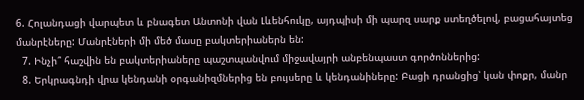6. Հոլանդացի վարպետ և բնագետ Անտոնի վան Լևենհուկը, այդպիսի մի պարզ սարք ստեղծելով, բացահայտեց մանրէները: Մանրէների մի մեծ մասը բակտերիաներն են:
  7. Ինչի՞ հաշվին են բակտերիաները պաշտպանվում միջավայրի անբենպաստ գործոններից:
  8. Երկրագնդի վրա կենդանի օրգանիզմներից են բույսերը և կենդանիները: Բացի դրանցից՝ կան փոքր, մանր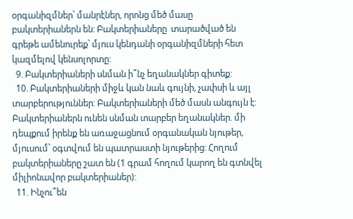օրգանիզմներ՝ մանրէներ, որոնց մեծ մասը բակտերիաներն են: Բակտերիաները  տարածված են գրեթե ամենուրեք՝ մյուս կենդանի օրգանիզմների հետ կազմելով կենսոլորտը:
  9. Բակտերիաների սնման ի՞նչ եղանակներ գիտեք:
  10. Բակտերիաների միջև կան նաև գույնի, չափսի և այլ տարբերություններ: Բակտերիաների մեծ մասն անգույն է:   Բակտերիաներն ունեն սնման տարբեր եղանակներ. մի դեպքում իրենք են առաջացնում օրգանական նյութեր, մյուսում՝ օգտվում են պատրաստի նյութերից: Հողում բակտերիաները շատ են (1 գրամ հողում կարող են գտնվել միլիոնավոր բակտերիաներ):
  11. Ինչու՞են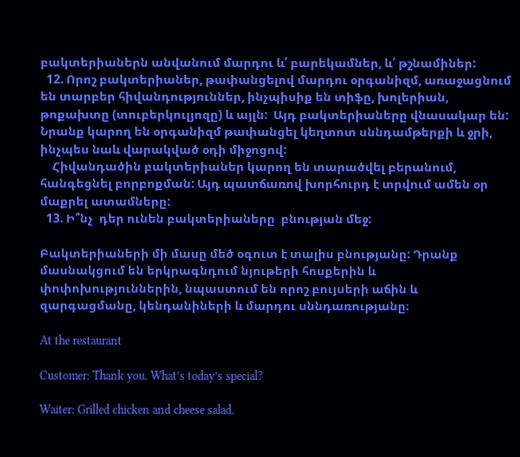բակտերիաներն անվանում մարդու և՛ բարեկամներ, և՛ թշնամիներ:
  12. Որոշ բակտերիաներ, թափանցելով մարդու օրգանիզմ, առաջացնում են տարբեր հիվանդություններ, ինչպիսիք են տիֆը, խոլերիան, թոքախտը (տուբերկուլյոզը) և այլն:  Այդ բակտերիաները վնասակար են: Նրանք կարող են օրգանիզմ թափանցել կեղտոտ սննդամթերքի և ջրի, ինչպես նաև վարակված օդի միջոցով:
    Հիվանդածին բակտերիաներ կարող են տարածվել բերանում, հանգեցնել բորբոքման: Այդ պատճառով խորհուրդ է տրվում ամեն օր մաքրել ատամները:
  13. Ի՞նչ  դեր ունեն բակտերիաները  բնության մեջ:

Բակտերիաների մի մասը մեծ օգուտ է տալիս բնությանը: Դրանք մասնակցում են երկրագնդում նյութերի հոսքերին և փոփոխություններին, նպաստում են որոշ բույսերի աճին և զարգացմանը, կենդանիների և մարդու սննդառությանը։

At the restaurant

Customer: Thank you. What’s today’s special?

Waiter: Grilled chicken and cheese salad.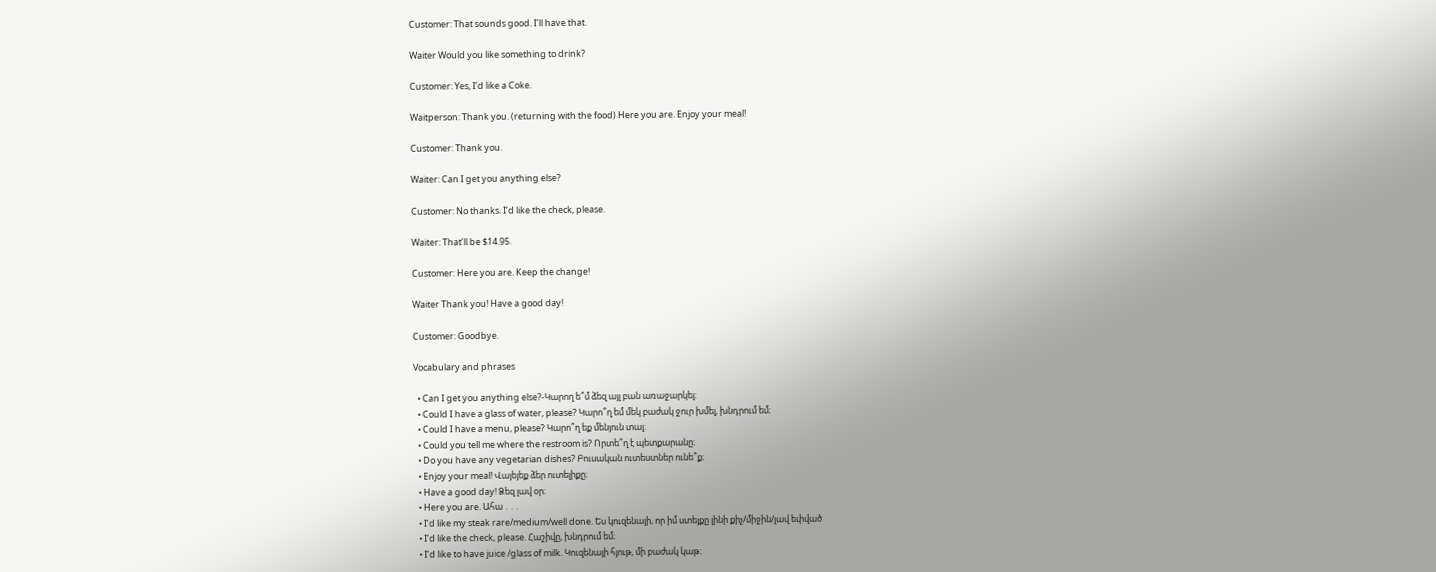Customer: That sounds good. I’ll have that.

Waiter Would you like something to drink?

Customer: Yes, I’d like a Coke.

Waitperson: Thank you. (returning with the food) Here you are. Enjoy your meal!

Customer: Thank you.

Waiter: Can I get you anything else?

Customer: No thanks. I’d like the check, please.

Waiter: That’ll be $14.95.

Customer: Here you are. Keep the change!

Waiter Thank you! Have a good day!

Customer: Goodbye.

Vocabulary and phrases

  • Can I get you anything else?-Կարող ե՞մ ձեզ այլ բան առաջարկել։
  • Could I have a glass of water, please? Կարո՞ղ եմ մեկ բաժակ ջուր խմել, խնդրում եմ։
  • Could I have a menu, please? Կարո՞ղ եք մենյուն տալ։
  • Could you tell me where the restroom is? Որտե՞ղ է պետքարանը։
  • Do you have any vegetarian dishes? Բուսական ուտեստներ ունե՞ք։
  • Enjoy your meal! Վայեյեք ձեր ուտելիքը։
  • Have a good day! Ձեզ լավ օր։
  • Here you are. Ահա ․․․
  • I’d like my steak rare/medium/well done. Ես կուզենայի, որ իմ ստեյքը լինի քիչ/միջին/լավ եփված
  • I’d like the check, please. Հաշիվը, խնդրում եմ։
  • I’d like to have juice /glass of milk. Կուզենայի հյութ, մի բաժակ կաթ։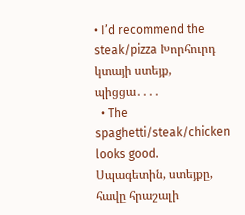• I’d recommend the steak/pizza Խորհուրդ կտայի ստեյք, պիցցա․․․․
  • The spaghetti/steak/chicken looks good. Սպագետին, ստեյքը, հավը հրաշալի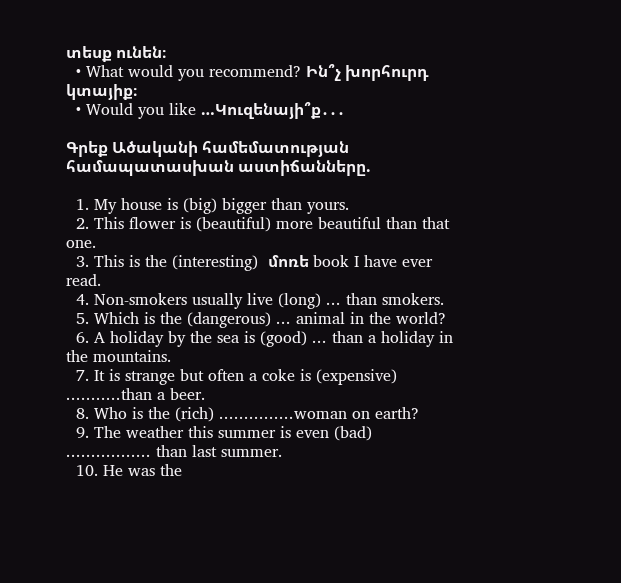տեսք ունեն։
  • What would you recommend? Ին՞չ խորհուրդ կտայիք։
  • Would you like …Կուզենայի՞ք․․․

Գրեք Ածականի համեմատության համապատասխան աստիճանները.

  1. My house is (big) bigger than yours.
  2. This flower is (beautiful) more beautiful than that one.
  3. This is the (interesting)  մոռե book I have ever read.
  4. Non-smokers usually live (long) ․․․ than smokers.
  5. Which is the (dangerous) ․․․ animal in the world?
  6. A holiday by the sea is (good) ․․․ than a holiday in the mountains.
  7. It is strange but often a coke is (expensive) ․․․․․․․․․․․than a beer.
  8. Who is the (rich) ․․․․․․․․․․․․․․․woman on earth?
  9. The weather this summer is even (bad) ․․․․․․․․․․․․․․․․․ than last summer.
  10. He was the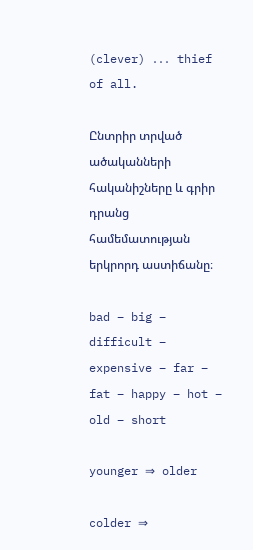(clever) ․․․ thief of all.

Ընտրիր տրված  ածականների հականիշները և գրիր դրանց համեմատության երկրորդ աստիճանը։

bad – big – difficult – expensive – far – fat – happy – hot – old – short

younger ⇒ older

colder ⇒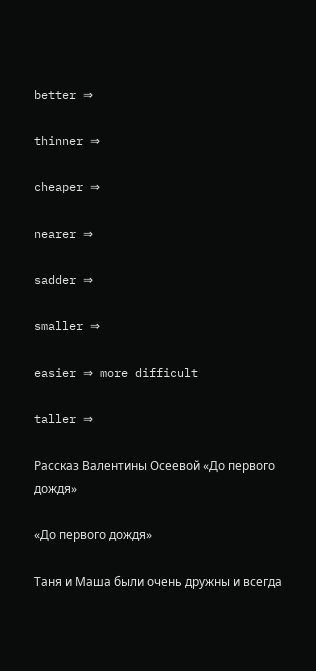better ⇒

thinner ⇒

cheaper ⇒

nearer ⇒

sadder ⇒

smaller ⇒

easier ⇒ more difficult

taller ⇒

Рассказ Валентины Осеевой «До первого дождя»

«До первого дождя»

Таня и Маша были очень дружны и всегда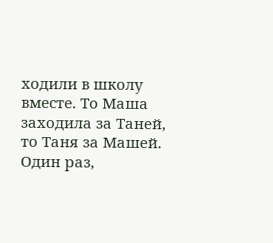ходили в школу вместе. То Маша заходила за Таней, то Таня за Машей. Один раз,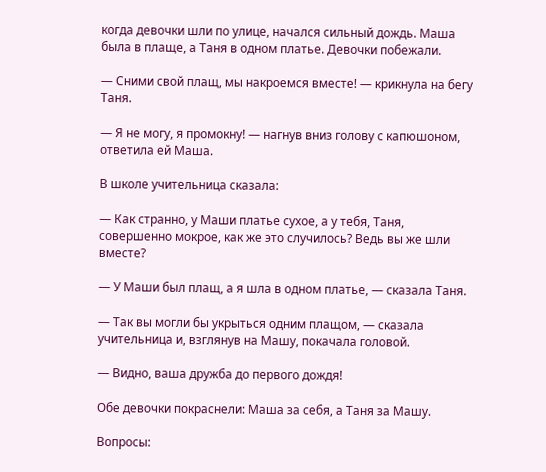когда девочки шли по улице, начался сильный дождь. Маша была в плаще, а Таня в одном платье. Девочки побежали.

— Сними свой плащ, мы накроемся вместе! — крикнула на бегу Таня.

— Я не могу, я промокну! — нагнув вниз голову с капюшоном, ответила ей Маша.

В школе учительница сказала:

— Как странно, у Маши платье сухое, а у тебя, Таня, совершенно мокрое, как же это случилось? Ведь вы же шли вместе?

— У Маши был плащ, а я шла в одном платье, — сказала Таня.

— Так вы могли бы укрыться одним плащом, — сказала учительница и, взглянув на Машу, покачала головой.

— Видно, ваша дружба до первого дождя!

Обе девочки покраснели: Маша за себя, а Таня за Машу.

Вопросы: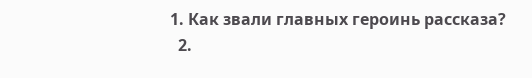1. Как звали главных героинь рассказа?
  2.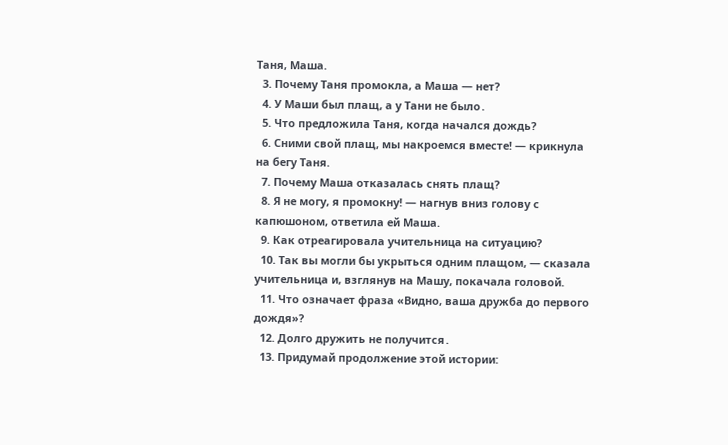Таня, Маша.
  3. Почему Таня промокла, а Маша — нет?
  4. У Маши был плащ, а у Тани не было․
  5. Что предложила Таня, когда начался дождь?
  6. Сними свой плащ, мы накроемся вместе! — крикнула на бегу Таня.
  7. Почему Маша отказалась снять плащ?
  8. Я не могу, я промокну! — нагнув вниз голову с капюшоном, ответила ей Маша.
  9. Как отреагировала учительница на ситуацию?
  10. Так вы могли бы укрыться одним плащом, — сказала учительница и, взглянув на Машу, покачала головой.
  11. Что означает фраза «Видно, ваша дружба до первого дождя»?
  12. Долго дружить не получится․
  13. Придумай продолжение этой истории: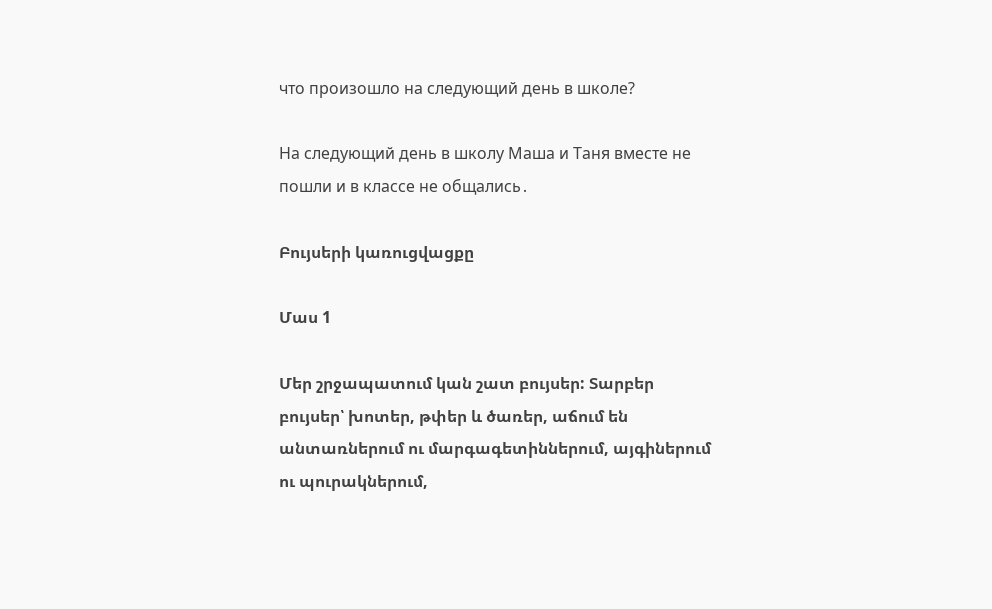что произошло на следующий день в школе?

На следующий день в школу Маша и Таня вместе не пошли и в классе не общались․

Բույսերի կառուցվացքը

Մաս 1

Մեր շրջապատում կան շատ բույսեր: Տարբեր բույսեր՝ խոտեր, թփեր և ծառեր, աճում են անտառներում ու մարգագետիններում, այգիներում ու պուրակներում,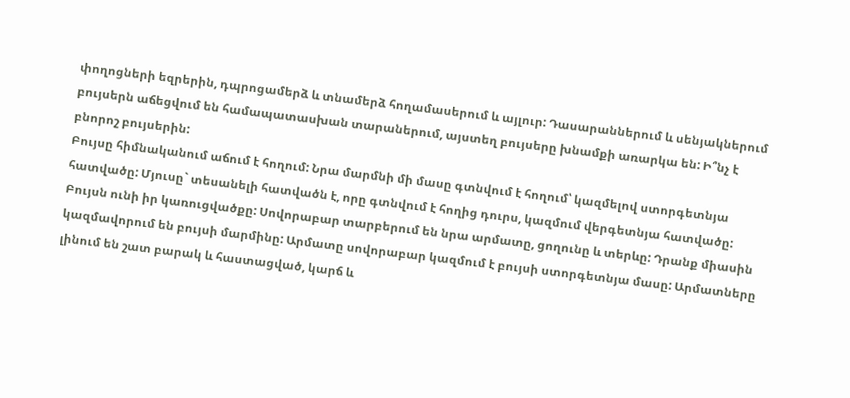փողոցների եզրերին, դպրոցամերձ և տնամերձ հողամասերում և այլուր: Դասարաններում և սենյակներում բույսերն աճեցվում են համապատասխան տարաներում, այստեղ բույսերը խնամքի առարկա են: Ի՞նչ է բնորոշ բույսերին:
Բույսը հիմնականում աճում է հողում: Նրա մարմնի մի մասը գտնվում է հողում՝ կազմելով ստորգետնյա հատվածը: Մյուսը` տեսանելի հատվածն է, որը գտնվում է հողից դուրս, կազմում վերգետնյա հատվածը: Բույսն ունի իր կառուցվածքը: Սովորաբար տարբերում են նրա արմատը, ցողունը և տերևը: Դրանք միասին կազմավորում են բույսի մարմինը: Արմատը սովորաբար կազմում է բույսի ստորգետնյա մասը: Արմատները լինում են շատ բարակ և հաստացված, կարճ և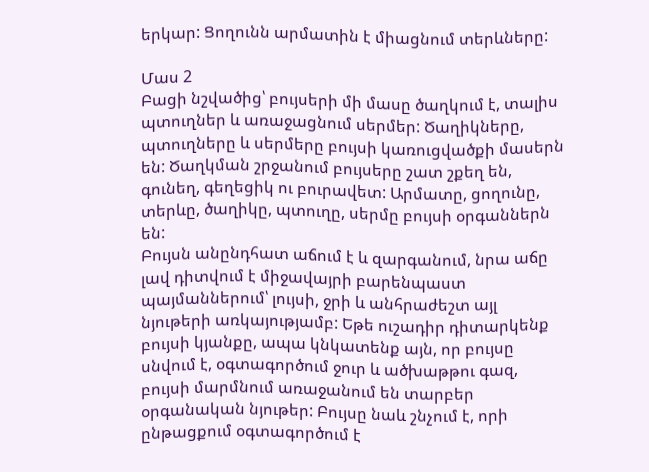երկար: Ցողունն արմատին է միացնում տերևները:

Մաս 2
Բացի նշվածից՝ բույսերի մի մասը ծաղկում է, տալիս պտուղներ և առաջացնում սերմեր: Ծաղիկները, պտուղները և սերմերը բույսի կառուցվածքի մասերն են: Ծաղկման շրջանում բույսերը շատ շքեղ են, գունեղ, գեղեցիկ ու բուրավետ: Արմատը, ցողունը, տերևը, ծաղիկը, պտուղը, սերմը բույսի օրգաններն են:
Բույսն անընդհատ աճում է և զարգանում, նրա աճը լավ դիտվում է միջավայրի բարենպաստ պայմաններում՝ լույսի, ջրի և անհրաժեշտ այլ նյութերի առկայությամբ: Եթե ուշադիր դիտարկենք բույսի կյանքը, ապա կնկատենք այն, որ բույսը սնվում է, օգտագործում ջուր և ածխաթթու գազ, բույսի մարմնում առաջանում են տարբեր օրգանական նյութեր: Բույսը նաև շնչում է, որի ընթացքում օգտագործում է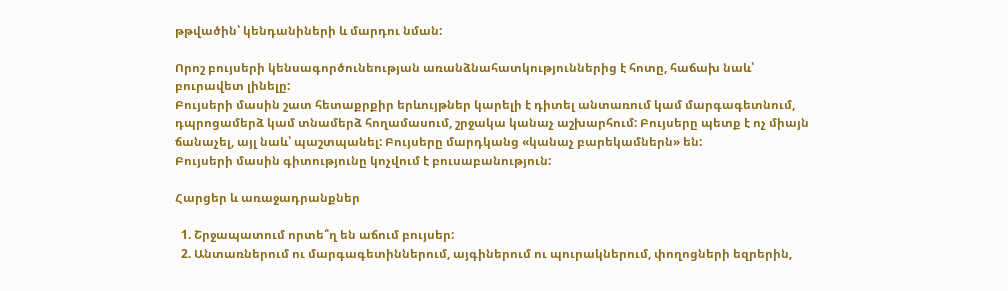թթվածին՝ կենդանիների և մարդու նման:

Որոշ բույսերի կենսագործունեության առանձնահատկություններից է հոտը, հաճախ նաև՝ բուրավետ լինելը:
Բույսերի մասին շատ հետաքրքիր երևույթներ կարելի է դիտել անտառում կամ մարգագետնում, դպրոցամերձ կամ տնամերձ հողամասում, շրջակա կանաչ աշխարհում: Բույսերը պետք է ոչ միայն ճանաչել, այլ նաև՝ պաշտպանել: Բույսերը մարդկանց «կանաչ բարեկամներն» են:
Բույսերի մասին գիտությունը կոչվում է բուսաբանություն:

Հարցեր և առաջադրանքներ

  1. Շրջապատում որտե՞ղ են աճում բույսեր:
  2. Անտառներում ու մարգագետիններում, այգիներում ու պուրակներում, փողոցների եզրերին,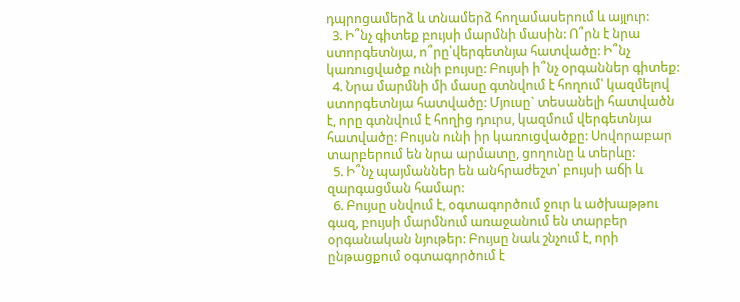դպրոցամերձ և տնամերձ հողամասերում և այլուր:
  3. Ի՞նչ գիտեք բույսի մարմնի մասին: Ո՞րն է նրա ստորգետնյա, ո՞րը՝վերգետնյա հատվածը: Ի՞նչ կառուցվածք ունի բույսը: Բույսի ի՞նչ օրգաններ գիտեք:
  4. Նրա մարմնի մի մասը գտնվում է հողում՝ կազմելով ստորգետնյա հատվածը: Մյուսը` տեսանելի հատվածն է, որը գտնվում է հողից դուրս, կազմում վերգետնյա հատվածը: Բույսն ունի իր կառուցվածքը: Սովորաբար տարբերում են նրա արմատը, ցողունը և տերևը:
  5. Ի՞նչ պայմաններ են անհրաժեշտ՝ բույսի աճի և զարգացման համար:
  6. Բույսը սնվում է, օգտագործում ջուր և ածխաթթու գազ, բույսի մարմնում առաջանում են տարբեր օրգանական նյութեր: Բույսը նաև շնչում է, որի ընթացքում օգտագործում է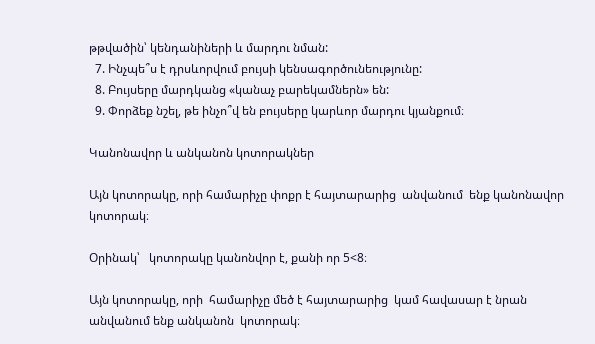թթվածին՝ կենդանիների և մարդու նման:
  7. Ինչպե՞ս է դրսևորվում բույսի կենսագործունեությունը:
  8. Բույսերը մարդկանց «կանաչ բարեկամներն» են:
  9. Փորձեք նշել, թե ինչո՞վ են բույսերը կարևոր մարդու կյանքում։

Կանոնավոր և անկանոն կոտորակներ

Այն կոտորակը, որի համարիչը փոքր է հայտարարից  անվանում  ենք կանոնավոր  կոտորակ։

Օրինակ՝   կոտորակը կանոնվոր է, քանի որ 5<8։

Այն կոտորակը, որի  համարիչը մեծ է հայտարարից  կամ հավասար է նրան  անվանում ենք անկանոն  կոտորակ։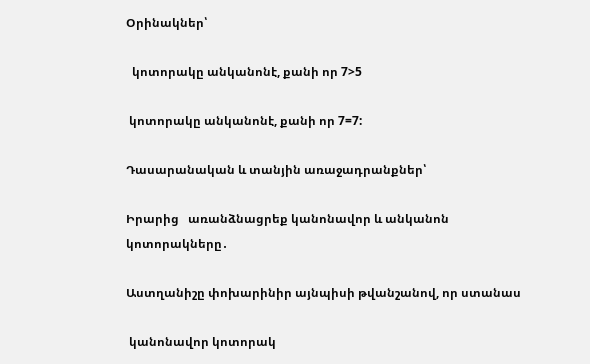Օրինակներ՝

  կոտորակը անկանոնէ, քանի որ 7>5

 կոտորակը անկանոնէ, քանի որ 7=7:

Դասարանական և տանյին առաջադրանքներ՝

Իրարից   առանձնացրեք կանոնավոր և անկանոն կոտորակները․

Աստղանիշը փոխարինիր այնպիսի թվանշանով, որ ստանաս

 կանոնավոր կոտորակ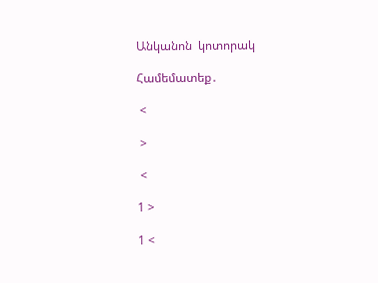Անկանոն  կոտորակ

Համեմատեք․

 <

 >

 <

1 >

1 <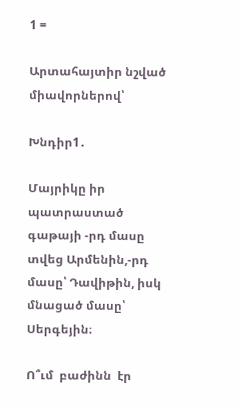1 =

Արտահայտիր նշված միավորներով՝

Խնդիր1․

Մայրիկը իր պատրաստած գաթայի -րդ մասը տվեց Արմենին,-րդ մասը՝ Դավիթին, իսկ  մնացած մասը՝ Սերգեյին։

Ո՞ւմ  բաժինն  էր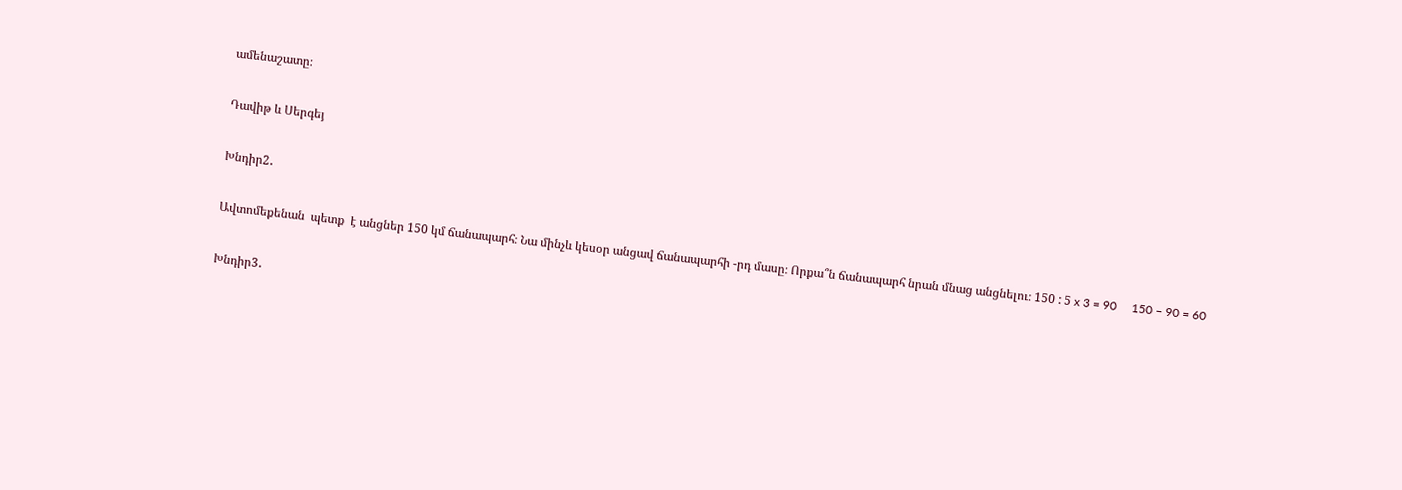ամենաշատը։

Դավիթ և Սերգեյ

Խնդիր2․

Ավտոմեքենան  պետք  է անցներ 150 կմ ճանապարհ։ Նա մինչև կեսօր անցավ ճանապարհի -րդ մասը։ Որքա՞ն ճանապարհ նրան մնաց անցնելու։ 150 : 5 x 3 = 90     150 – 90 = 60

Խնդիր3․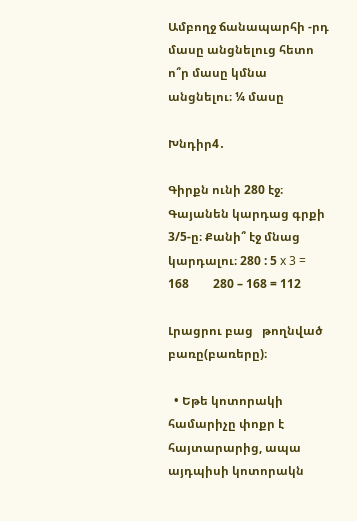Ամբողջ ճանապարհի -րդ մասը անցնելուց հետո ո՞ր մասը կմնա անցնելու։ ¼ մասը

Խնդիր4․

Գիրքն ունի 280 էջ։ Գայանեն կարդաց գրքի 3/5-ը։ Քանի՞ էջ մնաց կարդալու։ 280 : 5 x 3 = 168        280 – 168 = 112

Լրացրու բաց   թողնված բառը(բառերը)։

  • Եթե կոտորակի համարիչը փոքր է հայտարարից, ապա այդպիսի կոտորակն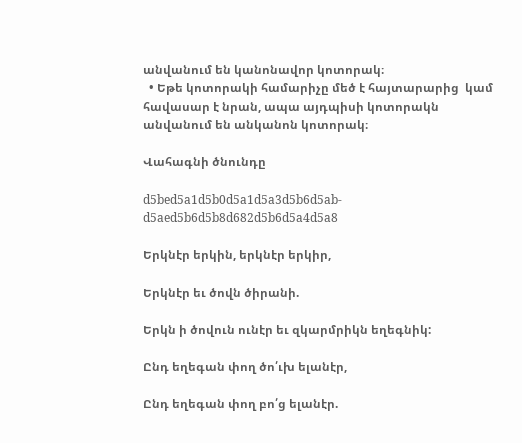անվանում են կանոնավոր կոտորակ։
  • Եթե կոտորակի համարիչը մեծ է հայտարարից  կամ  հավասար է նրան, ապա այդպիսի կոտորակն անվանում են անկանոն կոտորակ։

Վահագնի ծնունդը

d5bed5a1d5b0d5a1d5a3d5b6d5ab-d5aed5b6d5b8d682d5b6d5a4d5a8

Երկնէր երկին, երկնէր երկիր,

Երկնէր եւ ծովն ծիրանի.

Երկն ի ծովուն ունէր եւ զկարմրիկն եղեգնիկ:

Ընդ եղեգան փող ծո՛ւխ ելանէր,

Ընդ եղեգան փող բո՛ց ելանէր.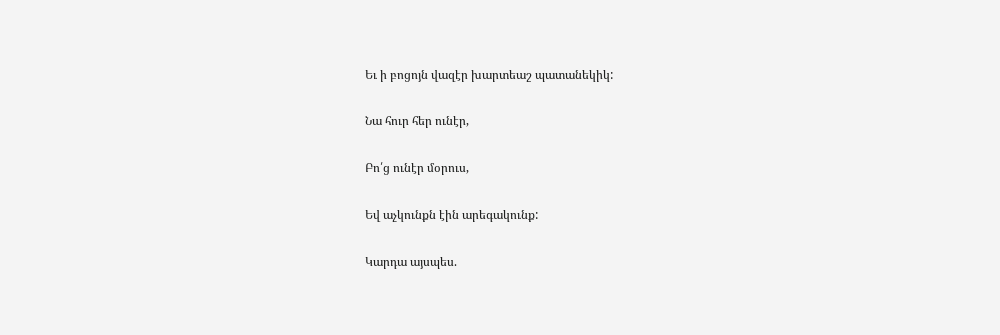Եւ ի բոցոյն վազէր խարտեաշ պատանեկիկ:

Նա հուր հեր ունէր,

Բո՛ց ունէր մօրուս,

Եվ աչկունքն էին արեգակունք:

Կարդա այսպես.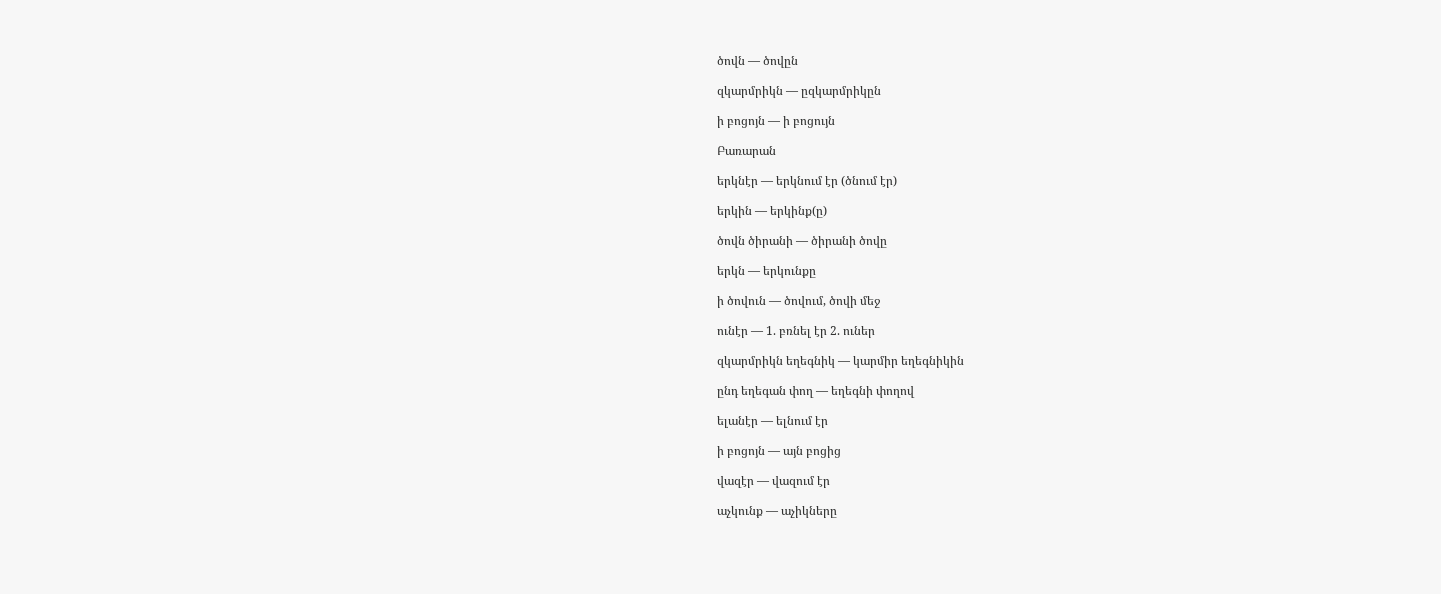ծովն — ծովըն

զկարմրիկն — ըզկարմրիկըն

ի բոցոյն — ի բոցույն

Բառարան

երկնէր — երկնում էր (ծնում էր)

երկին — երկինք(ը)

ծովն ծիրանի — ծիրանի ծովը

երկն — երկունքը

ի ծովուն — ծովում, ծովի մեջ

ունէր — 1. բռնել էր 2. ուներ

զկարմրիկն եղեգնիկ — կարմիր եղեգնիկին

ընդ եղեգան փող — եղեգնի փողով

ելանէր — ելնում էր

ի բոցոյն — այն բոցից

վազէր — վազում էր

աչկունք — աչիկները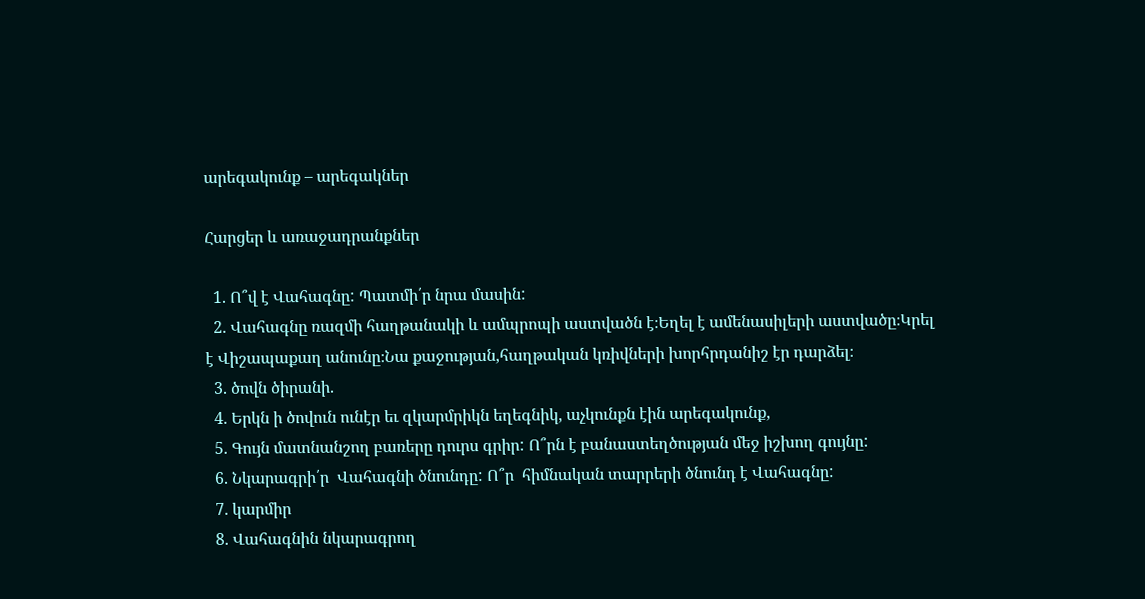արեգակունք – արեգակներ

Հարցեր և առաջադրանքներ

  1. Ո՞վ է Վահագնը: Պատմի՛ր նրա մասին:
  2. Վահագնը ռազմի հաղթանակի և ամպրոպի աստվածն է։Եղել է ամենասիլերի աստվածը։Կրել է Վիշապաքաղ անունը։Նա քաջության,հաղթական կռիվների խորհրդանիշ էր դարձել։
  3. ծովն ծիրանի.
  4. Երկն ի ծովուն ունէր եւ զկարմրիկն եղեգնիկ, աչկունքն էին արեգակունք,
  5. Գույն մատնանշող բառերը դուրս գրիր: Ո՞րն է բանաստեղծության մեջ իշխող գույնը:
  6. Նկարագրի՛ր  Վահագնի ծնունդը: Ո՞ր  հիմնական տարրերի ծնունդ է Վահագնը:
  7. կարմիր
  8. Վահագնին նկարագրող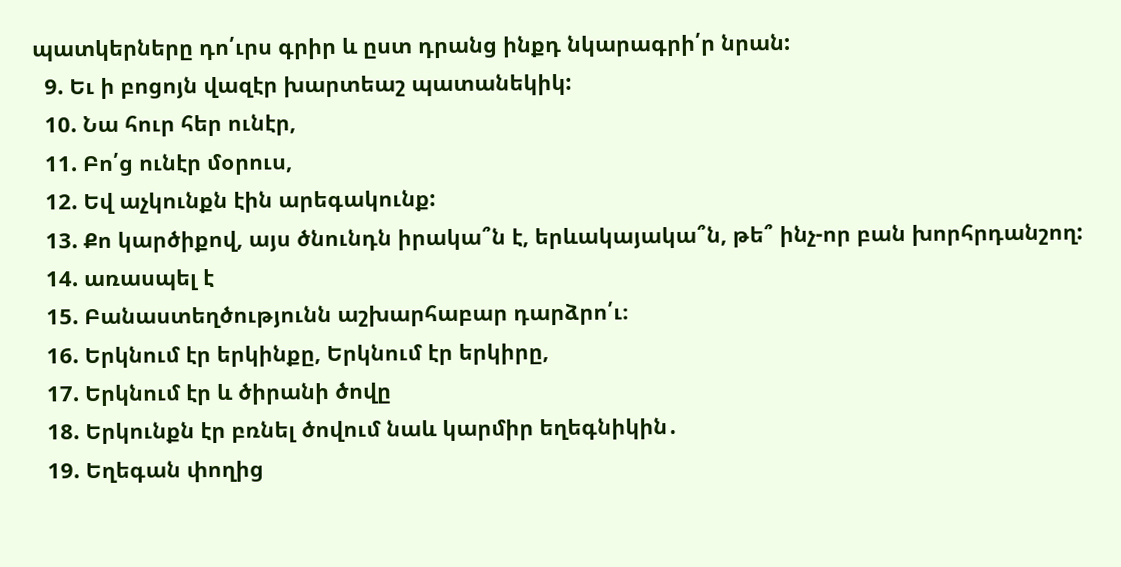պատկերները դո՛ւրս գրիր և ըստ դրանց ինքդ նկարագրի՛ր նրան:
  9. Եւ ի բոցոյն վազէր խարտեաշ պատանեկիկ:
  10. Նա հուր հեր ունէր,
  11. Բո՛ց ունէր մօրուս,
  12. Եվ աչկունքն էին արեգակունք:
  13. Քո կարծիքով, այս ծնունդն իրակա՞ն է, երևակայակա՞ն, թե՞ ինչ-որ բան խորհրդանշող:
  14. առասպել է
  15. Բանաստեղծությունն աշխարհաբար դարձրո՛ւ։
  16. Երկնում էր երկինքը, Երկնում էր երկիրը,
  17. Երկնում էր և ծիրանի ծովը
  18. Երկունքն էր բռնել ծովում նաև կարմիր եղեգնիկին․
  19. Եղեգան փողից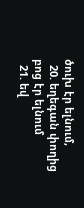ծուխ էր ելնում,
  20. եղեգան փողից բոց էր ելնում
  21. եվ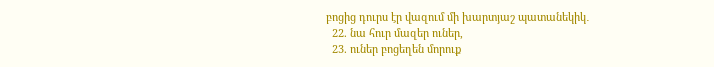բոցից դուրս էր վազում մի խարտյաշ պատանեկիկ․
  22. նա հուր մազեր ուներ,
  23. ուներ բոցեղեն մորուք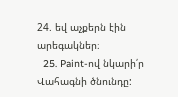24. եվ աչքերն էին արեգակներ։
  25. Paint-ով նկարի՛ր Վահագնի ծնունդը: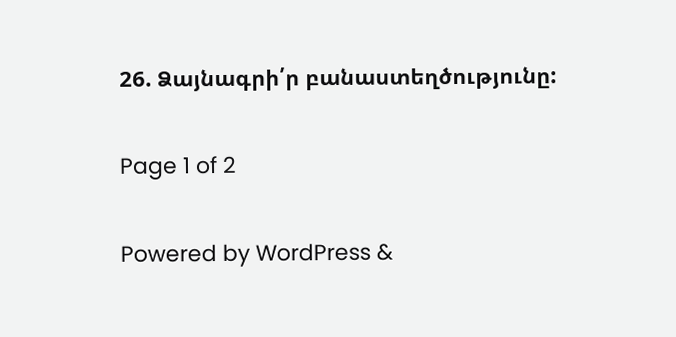26. Ձայնագրի՛ր բանաստեղծությունը:

Page 1 of 2

Powered by WordPress &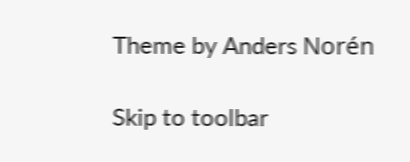Theme by Anders Norén

Skip to toolbar